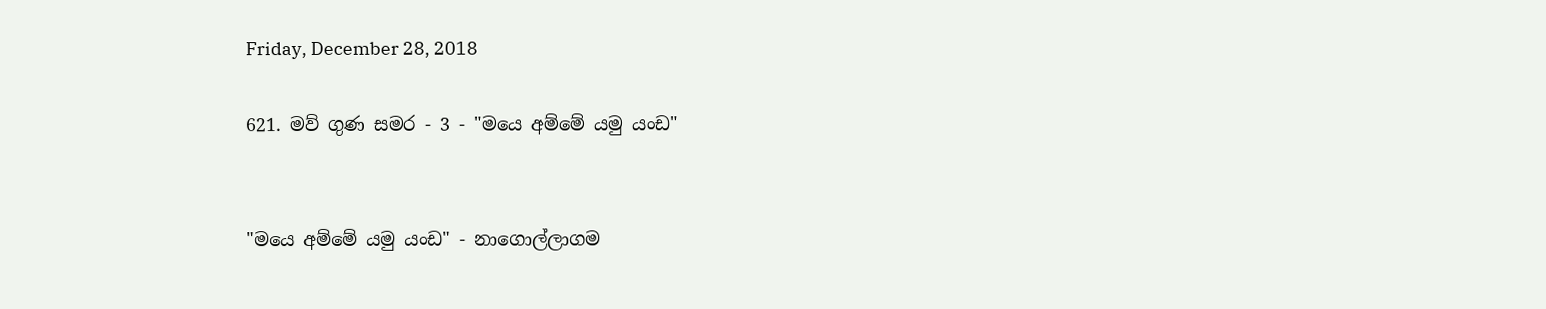Friday, December 28, 2018

621. මව් ගුණ සමර - 3 - "මයෙ අම්මේ යමු යංඩ"


"මයෙ අම්මේ යමු යංඩ" - නාගොල්ලාගම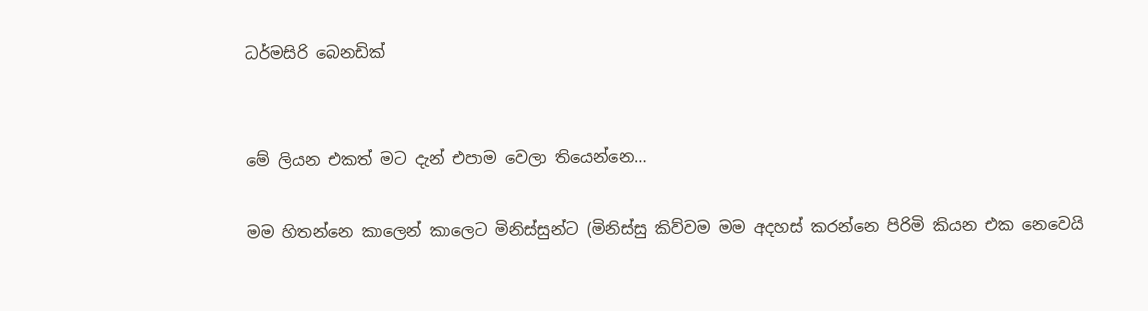ධර්මසිරි බෙනඩික්


මේ ලියන එකත් මට දැන් එපාම වෙලා තියෙන්නෙ…

මම හිතන්නෙ කාලෙන් කාලෙට මිනිස්සුන්ට (මිනිස්සු කිව්වම මම අදහස් කරන්නෙ පිරිමි කියන එක නෙවෙයි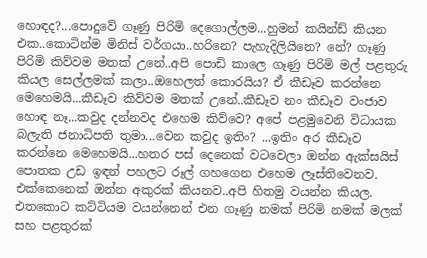හොඳද?...පොදුවේ ගෑණු පිරිමි දෙගොල්ලම...හුමන් කයින්ඩ් කියන එක..කොටින්ම මිනිස් වර්ගයා..හරිනෙ? පැහැදිලියිනෙ? නේ? ගෑණු පිරිමි කිව්වම මතක් උනේ..අපි පොඩි කාලෙ ගෑණු පිරිමි මල් පළතුරු කියල සෙල්ලමක් කලා..ඔහෙලත් කොරයිය? ඒ කීඩෑව කරන්නෙ මෙහෙමයි...කීඩෑව කිව්වම මතක් උනේ..කීඩෑව නං කීඩෑව වංජාව හොඳ නෑ...කවුද දන්නවද එහෙම කිව්වෙ? අපේ පළමුවෙනි විධායක බලැති ජනාධිපති තුමා...වෙන කවුද ඉතිං? ...ඉතිං අර කීඩෑව කරන්නෙ මෙහෙමයි...හතර පස් දෙනෙක් වටවෙලා ඔන්න ඇක්සයිස් පොතක උඩ ඉඳන් පහලට රූල් ගහගෙන එහෙම ලෑස්තිවෙනව. එක්කෙනෙක් ඔන්න අකුරක් කියනව..අපි හිතමු වයන්න කියල. එතකොට කට්ටියම වයන්නෙන් එන ගෑණු නමක් පිරිමි නමක් මලක් සහ පළතුරක්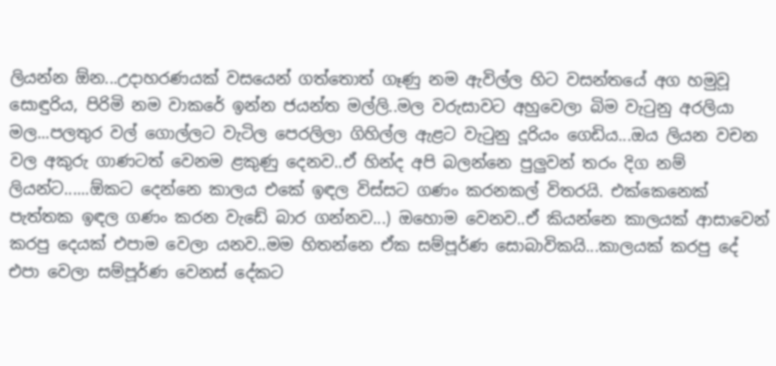ලියන්න ඕන...උදාහරණයක් වසයෙන් ගත්තොත් ගෑණු නම ඇවිල්ල හිට වසන්තයේ අග හමුවූ සොඳුරිය, පිරිමි නම වාකරේ ඉන්න ජයන්ත මල්ලි..මල වරුසාවට අහුවෙලා බිම වැටුනු අරලියා මල...පලතුර වල් ගොල්ලට වැටිල පෙරලිලා ගිහිල්ල ඇළට වැටුනු දූරියං ගෙඩිය...ඔය ලියන වචන වල අකුරු ගාණටත් වෙනම ළකුණු දෙනව..ඒ හින්ද අපි බලන්නෙ පුලුවන් තරං දිග නම් ලියන්ට......ඕකට දෙන්නෙ කාලය එකේ ඉඳල විස්සට ගණං කරනකල් විතරයි. එක්කෙනෙක් පැත්තක ඉඳල ගණං කරන වැඩේ බාර ගන්නව...) ඔහොම වෙනව..ඒ කියන්නෙ කාලයක් ආසාවෙන් කරපු දෙයක් එපාම වෙලා යනව..මම හිතන්නෙ ඒක සම්පූර්ණ සොබාවිකයි...කාලයක් කරපු දේ එපා වෙලා සම්පූර්ණ වෙනස් දේකට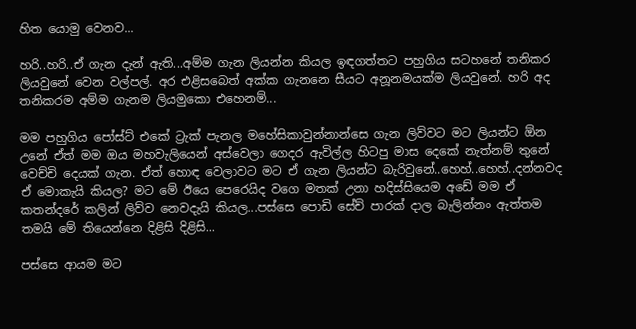හිත යොමු වෙනව...

හරි..හරි..ඒ ගැන දැන් ඇති...අම්ම ගැන ලියන්න කියල ඉඳගත්තට පහුගිය සටහනේ තනිකර ලියවුනේ වෙන වල්පල්. අර එළිසබෙත් අක්ක ගැනනෙ සීයට අනූනමයක්ම ලියවුනේ. හරි අද තනිකරම අම්ම ගැනම ලියමුකො එහෙනම්...

මම පහුගිය පෝස්ට් එකේ ට්‍රැක් පැනල මහේසිකාවුන්නාන්සෙ ගැන ලිව්වට මට ලියන්ට ඕන උනේ ඒත් මම ඔය මහවැලියෙන් අස්වෙලා ගෙදර ඇවිල්ල හිටපු මාස දෙකේ නැත්නම් තුනේ වෙච්චි දෙයක් ගැන. ඒත් හොඳ වෙලාවට මට ඒ ගැන ලියන්ට බැරිවුනේ..හෙහ්..හෙහ්..දන්නවද ඒ මොකැයි කියල? මට මේ ඊයෙ පෙරෙයිද වගෙ මතක් උනා හදිස්සියෙම අඩේ මම ඒ කතන්දරේ කලින් ලිව්ව නෙවදැයි කියල...පස්සෙ පොඩි සේච් පාරක් දාල බැලින්නං ඇත්තම තමයි මේ තියෙන්නෙ දිළිසි දිළිසි...

පස්සෙ ආයම මට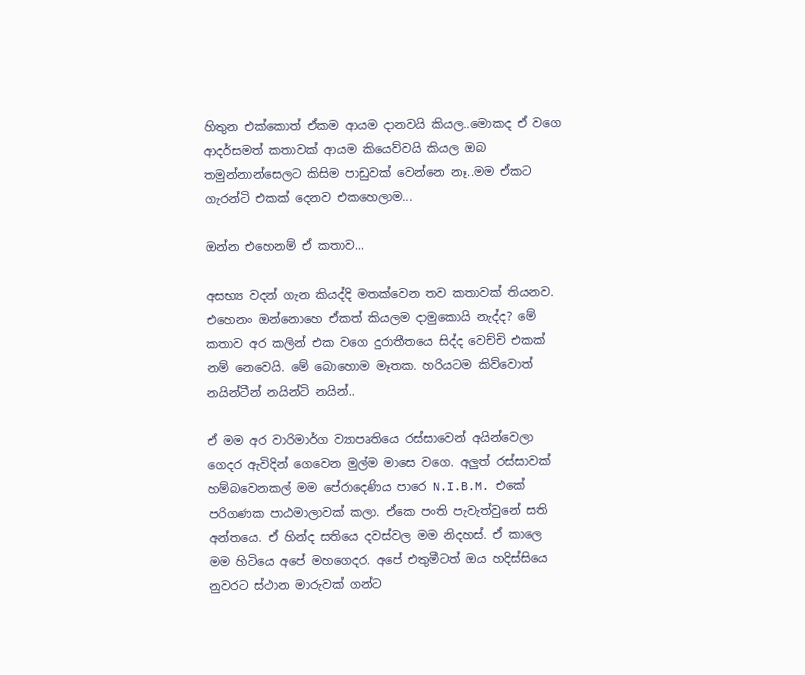හිතුන එක්කොත් ඒකම ආයම දානවයි කියල..මොකද ඒ වගෙ ආදර්සමත් කතාවක් ආයම කියෙව්වයි කියල ඔබ තමුන්නාන්සෙලට කිසිම පාඩුවක් වෙන්නෙ නෑ..මම ඒකට ගැරන්ටි එකක් දෙනව එකහෙලාම...

ඔන්න එහෙනම් ඒ කතාව...

අසභ්‍ය වදන් ගැන කියද්දි මතක්වෙන තව කතාවක් තියනව. එහෙනං ඔන්නොහෙ ඒකත් කියලම දාමුකොයි නැද්ද? මේ කතාව අර කලින් එක වගෙ දුරාතීතයෙ සිද්ද වෙච්චි එකක් නම් නෙවෙයි. මේ බොහොම මෑතක. හරියටම කිව්වොත් නයින්ටීන් නයින්ටි නයින්..

ඒ මම අර වාරිමාර්ග ව්‍යාපෘතියෙ රස්සාවෙන් අයින්වෙලා ගෙදර ඇවිදින් ගෙවෙන මුල්ම මාසෙ වගෙ. අලුත් රස්සාවක් හම්බවෙනකල් මම පේරාදෙණිය පාරෙ N.I.B.M. එකේ පරිගණක පාඨමාලාවක් කලා. ඒකෙ පංති පැවැත්වුනේ සති අන්තයෙ. ඒ හින්ද සතියෙ දවස්වල මම නිදහස්. ඒ කාලෙ මම හිටියෙ අපේ මහගෙදර. අපේ එතුමීටත් ඔය හදිස්සියෙ නුවරට ස්ථාන මාරුවක් ගන්ට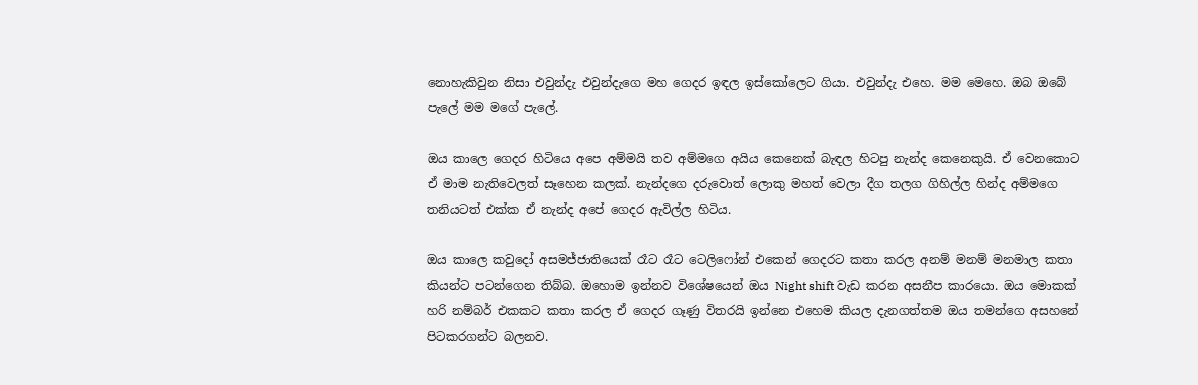නොහැකිවුන නිසා එවුන්දැ එවුන්දැගෙ මහ ගෙදර ඉඳල ඉස්කෝලෙට ගියා. එවුන්දැ එහෙ. මම මෙහෙ. ඔබ ඔබේ පැලේ මම මගේ පැලේ.

ඔය කාලෙ ගෙදර හිටියෙ අපෙ අම්මයි තව අම්මගෙ අයිය කෙනෙක් බැඳල හිටපු නැන්ද කෙනෙකුයි. ඒ වෙනකොට ඒ මාම නැතිවෙලත් සෑහෙන කලක්. නැන්දගෙ දරුවොත් ලොකු මහත් වෙලා දීග තලග ගිහිල්ල හින්ද අම්මගෙ තනියටත් එක්ක ඒ නැන්ද අපේ ගෙදර ඇවිල්ල හිටිය.

ඔය කාලෙ කවුදෝ අසමජ්ජාතියෙක් රෑට රෑට ටෙලිෆෝන් එකෙන් ගෙදරට කතා කරල අනම් මනම් මනමාල කතා කියන්ට පටන්ගෙන තිබ්බ. ඔහොම ඉන්නව විශේෂයෙන් ඔය Night shift වැඩ කරන අසනීප කාරයො. ඔය මොකක් හරි නම්බර් එකකට කතා කරල ඒ ගෙදර ගෑණු විතරයි ඉන්නෙ එහෙම කියල දැනගත්තම ඔය තමන්ගෙ අසහනේ පිටකරගන්ට බලනව.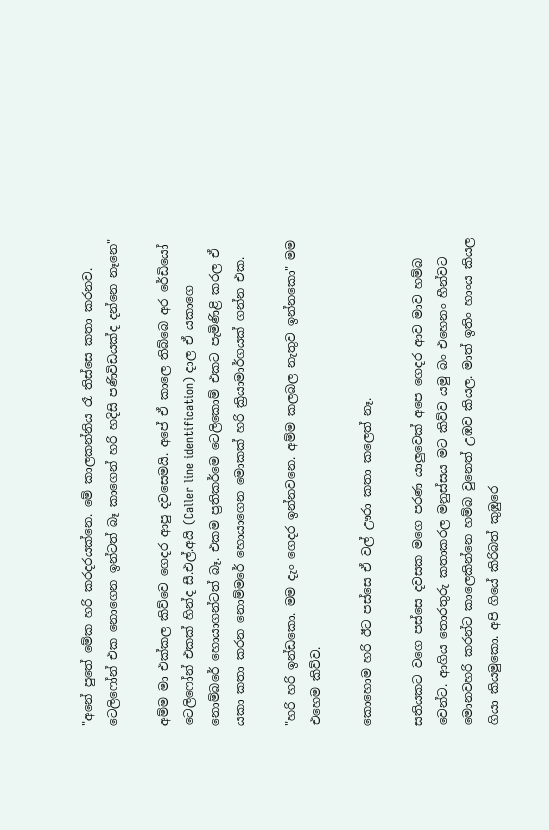"අනේ පුතේ මේක හරි කරදරයක්නෙ. මේ කාලකන්නිය රෑ තිස්සෙ කතා කරනව. ටෙලිෆෝන් එක නොගෙන ඉන්ටත් බෑ කාගෙන් හරි හදිසි පණිවිඩයක්ද දන්නෙ නෑනෙ"

අම්ම මා එක්කල කිව්වෙ ගෙදර ආපු දවසෙමයි. අපේ ඒ කාලෙ තිබ්බෙ අර රේඩියෝ ටෙලිෆෝන් එකක් හින්ද සී.එල්.අයි (Caller line identification) දාල ඒ යකාගෙ නොම්බරේ හොයාගන්ටත් බෑ. එකම ප්‍රතිකර්මෙ ටෙලිකොම් එකට පැමිණිළි කරල ඒ යකා කතා කරන නොම්මරේ හොයාගෙන මොකක් හරි ක්‍රියාමාර්ගයක් ගන්න එක.

"හරි හරි ඉන්ඩකො. මම දැං ගෙදර ඉන්නවනෙ. අම්ම කලබල නැතුව ඉන්නකො" මම එහෙම කිව්ව.

කොහොම හරි ඊට පස්සෙ ඒ වල් ඌරා කතා කලෙත් නෑ.

සතියකට වගෙ පස්සෙ දවසක මගෙ පරණ යාලුවෙක් අපෙ ගෙදර ආව මාව හම්බ වෙන්ට. ආගිය තොරතුරු කතාකරල මනුස්සය මට කිව්ව යමු බං එහෙනං හීන්වට මොනවහරි කරන්ට කාලෙකින්නෙ හම්බ වුනෙත් උඹව කියල. මාත් ඉතිං හාංය කියල ගියා කියමුකො. අපි ගියේ කිරිබත් කුඹුරෙ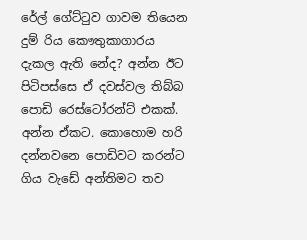රේල් ගේට්ටුව ගාවම තියෙන දුම් රිය කෞතුකාගාරය දැකල ඇති නේද? අන්න ඊට පිටිපස්සෙ ඒ දවස්වල තිබ්බ පොඩි රෙස්ටෝරන්ට් එකක්. අන්න ඒකට. කොහොම හරි දන්නවනෙ පොඩිවට කරන්ට ගිය වැඩේ අන්තිමට තව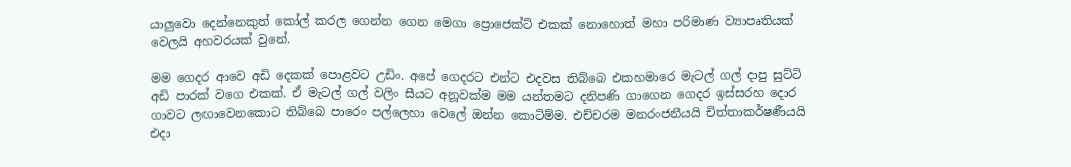යාලුවො දෙන්නෙකුත් කෝල් කරල ගෙන්න ගෙන මෙගා ප්‍රොජෙක්ට් එකක් නොහොත් මහා පරිමාණ ව්‍යාපෘතියක් වෙලයි අහවරයක් වුනේ.

මම ගෙදර ආවෙ අඩි දෙකක් පොළවට උඩිං. අපේ ගෙදරට එන්ට එදවස තිබ්බෙ එකහමාරෙ මැටල් ගල් දාපු සුට්ටි අඩි පාරක් වගෙ එකක්. ඒ මැටල් ගල් වලිං සීයට අනූවක්ම මම යන්තමට දනිපණි ගාගෙන ගෙදර ඉස්සරහ දොර ගාවට ලඟාවෙනකොට තිබ්බෙ පාරෙං පල්ලෙහා වෙලේ ඔන්න කොටිම්ම. එච්චරම මනරංජනීයයි චිත්තාකර්ෂණීයයි එදා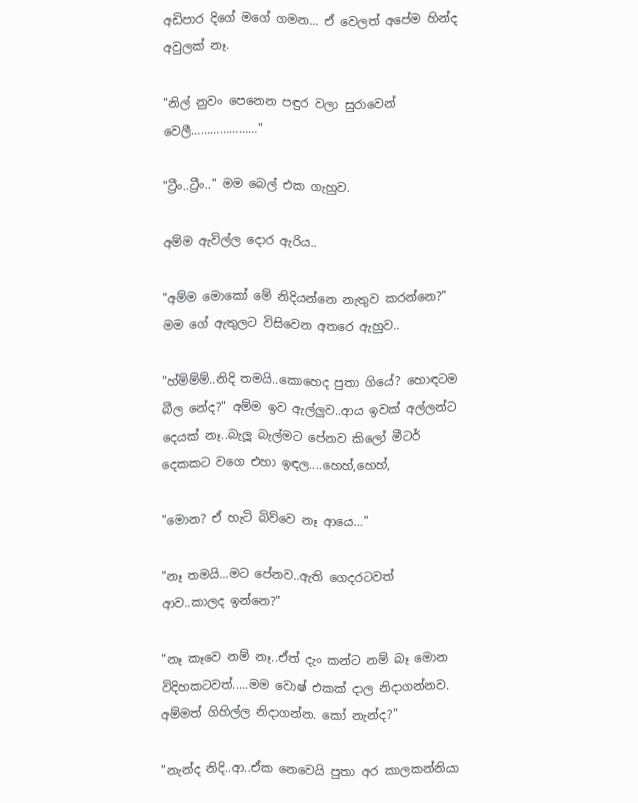අඩිපාර දිගේ මගේ ගමන... ඒ වෙලත් අපේම හින්ද අවුලක් නෑ.

"නිල් නුවං පෙනෙන පඳුර වලා සුරාවෙන් වෙලී…………………"

"ට්‍රීං..ට්‍රීං.." මම බෙල් එක ගැහුව.

අම්ම ඇවිල්ල දොර ඇරිය..

"අම්ම මොකෝ මේ නිදියන්නෙ නැතුව කරන්නෙ?" මම ගේ ඇතුලට විසිවෙන අතරෙ ඇහුව..

"හ්ම්ම්ම්..නිදි තමයි..කොහෙද පුතා ගියේ? හොඳටම බීල නේද?" අම්ම ඉව ඇල්ලුව..ආය ඉවක් අල්ලන්ට දෙයක් නෑ..බැලූ බැල්මට පේනව කිලෝ මීටර් දෙකකට වගෙ එහා ඉඳල....හෙහ්,හෙහ්,

"මොන? ඒ හැටි බිව්වෙ නෑ ආයෙ…"

"නෑ තමයි...මට පේනව..ඇති ගෙදරටවත් ආව..කාලද ඉන්නෙ?"

"නෑ කෑවෙ නම් නෑ..ඒත් දැං කන්ට නම් බෑ මොන විදිහකටවත්.....මම වොෂ් එකක් දාල නිදාගන්නව. අම්මත් ගිහිල්ල නිදාගන්න. කෝ නැන්ද?"

"නැන්ද නිදි..ආ..ඒක නෙවෙයි පුතා අර කාලකන්නියා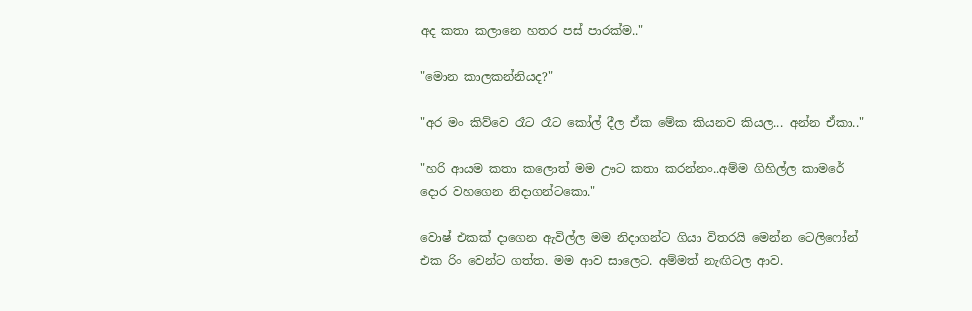අද කතා කලානෙ හතර පස් පාරක්ම.."

"මොන කාලකන්නියද?"

"අර මං කිව්වෙ රෑට රෑට කෝල් දීල ඒක මේක කියනව කියල... අන්න ඒකා.."

"හරි ආයම කතා කලොත් මම ඌට කතා කරන්නං..අම්ම ගිහිල්ල කාමරේ දොර වහගෙන නිදාගන්ටකො."

වොෂ් එකක් දාගෙන ඇවිල්ල මම නිදාගන්ට ගියා විතරයි මෙන්න ටෙලිෆෝන් එක රිං වෙන්ට ගත්ත. මම ආව සාලෙට. අම්මත් නැඟිටල ආව.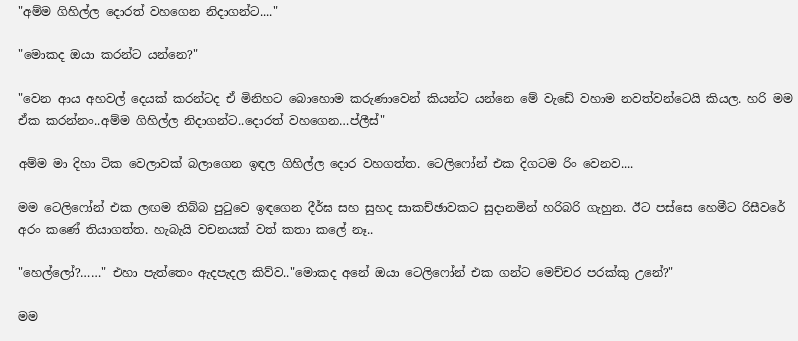"අම්ම ගිහිල්ල දොරත් වහගෙන නිදාගන්ට...."

"මොකද ඔයා කරන්ට යන්නෙ?"

"වෙන ආය අහවල් දෙයක් කරන්ටද ඒ මිනිහට බොහොම කරුණාවෙන් කියන්ට යන්නෙ මේ වැඩේ වහාම නවත්වන්ටෙයි කියල. හරි මම ඒක කරන්නං..අම්ම ගිහිල්ල නිදාගන්ට..දොරත් වහගෙන…ප්ලීස්"

අම්ම මා දිහා ටික වෙලාවක් බලාගෙන ඉඳල ගිහිල්ල දොර වහගත්ත. ටෙලිෆෝන් එක දිගටම රිං වෙනව....

මම ටෙලිෆෝන් එක ලඟම තිබ්බ පුටුවෙ ඉඳගෙන දීර්ඝ සහ සුහද සාකච්ඡාවකට සුදානමින් හරිබරි ගැහුන. ඊට පස්සෙ හෙමීට රිසීවරේ අරං කණේ තියාගත්ත. හැබැයි වචනයක් වත් කතා කලේ නෑ..

"හෙල්ලෝ?……" එහා පැත්තෙං ඇදපැදල කිව්ව.."මොකද අනේ ඔයා ටෙලිෆෝන් එක ගන්ට මෙච්චර පරක්කු උනේ?"

මම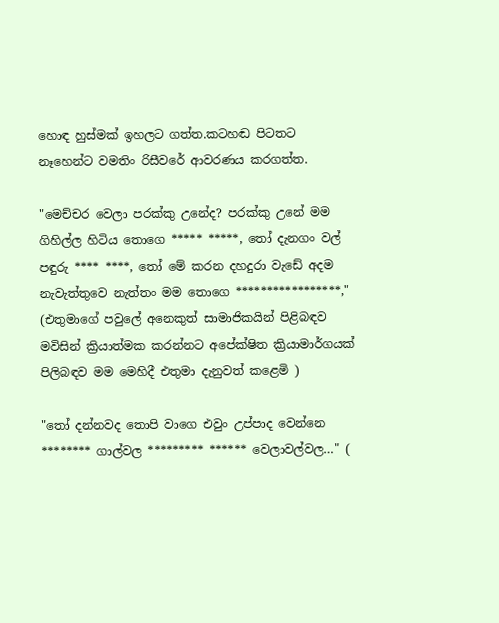හොඳ හුස්මක් ඉහලට ගත්ත.කටහඬ පිටතට නෑහෙන්ට වමතිං රිසීවරේ ආවරණය කරගත්ත.

"මෙච්චර වෙලා පරක්කු උනේද? පරක්කු උනේ මම ගිහිල්ල හිටිය තොගෙ ***** *****, තෝ දැනගං වල් පඳුරු **** ****, තෝ මේ කරන දහදුරා වැඩේ අදම නැවැත්තුවෙ නැත්තං මම තොගෙ *****************," (එතුමාගේ පවුලේ අනෙකුත් සාමාජිකයින් පිළිබඳව මවිසින් ක්‍රියාත්මක කරන්නට අපේක්ෂිත ක්‍රියාමාර්ගයක් පිලිබඳව මම මෙහිදී එතුමා දැනුවත් කළෙමි )

"තෝ දන්නවද තොපි වාගෙ එවුං උප්පාද වෙන්නෙ ******** ගාල්වල ********* ****** වෙලාවල්වල…" (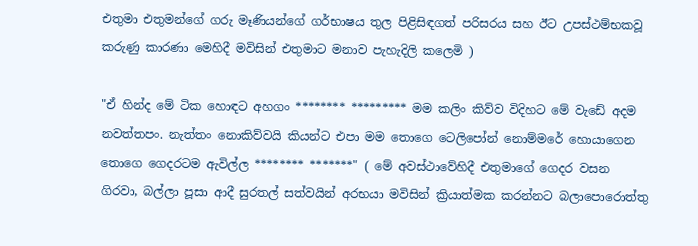එතුමා එතුමන්ගේ ගරු මෑණියන්ගේ ගර්භාෂය තුල පිළිසිඳගත් පරිසරය සහ ඊට උපස්ථම්භකවූ කරුණු කාරණා මෙහිදී මවිසින් එතුමාට මනාව පැහැදිලි කලෙමි )

"ඒ හින්ද මේ ටික හොඳට අහගං ******** ********* මම කලිං කිව්ව විදිහට මේ වැඩේ අදම නවත්තපං. නැත්තං නොකිව්වයි කියන්ට එපා මම තොගෙ ටෙලිපෝන් නොම්මරේ හොයාගෙන තොගෙ ගෙදරටම ඇවිල්ල ******** *******" ( මේ අවස්ථාවේහිදී එතුමාගේ ගෙදර වසන ගිරවා, බල්ලා පූසා ආදී සුරතල් සත්වයින් අරභයා මවිසින් ක්‍රියාත්මක කරන්නට බලාපොරොත්තු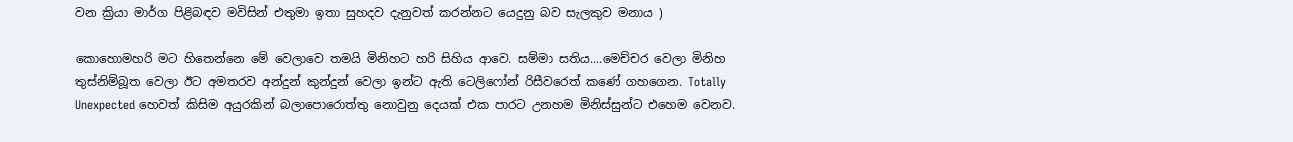වන ක්‍රියා මාර්ග පිළිබඳව මවිසින් එතුමා ඉතා සුහදව දැනුවත් කරන්නට යෙදුනු බව සැලකුව මනාය )

කොහොමහරි මට හිතෙන්නෙ මේ වෙලාවෙ තමයි මිනිහට හරි සිහිය ආවෙ. සම්මා සතිය....මෙච්චර වෙලා මිනිහ තුස්නිම්බූත වෙලා ඊට අමතරව අන්දුන් කුන්දුන් වෙලා ඉන්ට ඇති ටෙලිෆෝන් රිසීවරෙත් කණේ ගහගෙන. Totally Unexpected හෙවත් කිසිම අයුරකින් බලාපොරොත්තු නොවුනු දෙයක් එක පාරට උනහම මිනිස්සුන්ට එහෙම වෙනව.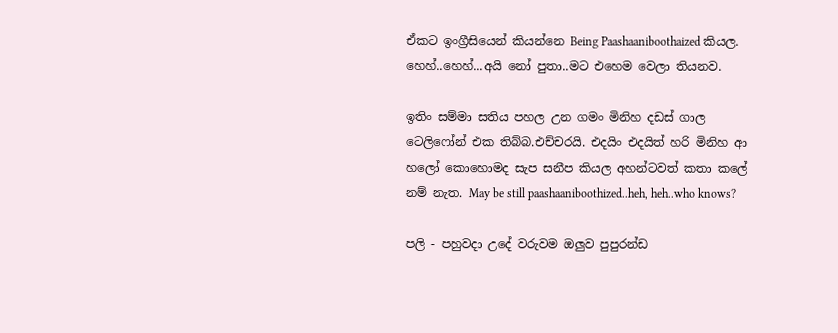ඒකට ඉංග්‍රීසියෙන් කියන්නෙ Being Paashaaniboothaized කියල. හෙහ්..හෙහ්...අයි නෝ පුතා..මට එහෙම වෙලා තියනව.

ඉතිං සම්මා සතිය පහල උන ගමං මිනිහ දඩස් ගාල ටෙලිෆෝන් එක තිබ්බ.එච්චරයි. එදයිං එදයිත් හරි මිනිහ ආ හලෝ කොහොමද සැප සනීප කියල අහන්ටවත් කතා කලේ නම් නැත. May be still paashaaniboothized..heh, heh..who knows?

පලි - පහුවදා උදේ වරුවම ඔලුව පුපුරන්ඩ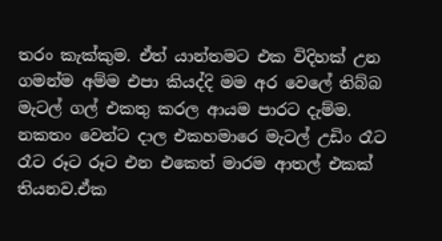තරං කැක්කුම. ඒත් යාන්තමට එක විදිහක් උන ගමන්ම අම්ම එපා කියද්දි මම අර වෙලේ තිබ්බ මැටල් ගල් එකතු කරල ආයම පාරට දැම්ම. නකතං වෙන්ට දාල එකහමාරෙ මැටල් උඩිං රෑට රෑට රූට රූට එන එකෙත් මාරම ආතල් එකක් තියනව.ඒක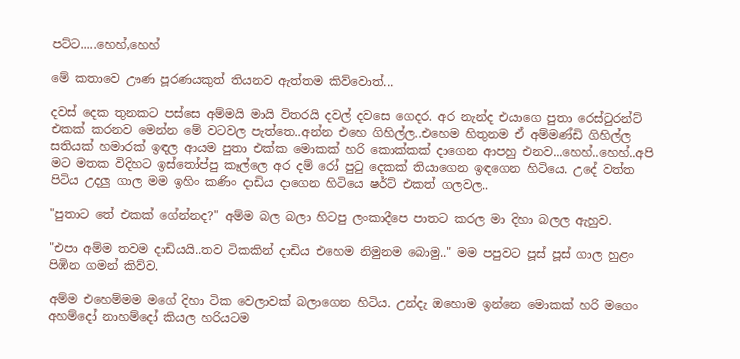පට්ට.....හෙහ්,හෙහ්

මේ කතාවෙ ඌණ පූරණයකුත් තියනව ඇත්තම කිව්වොත්...

දවස් දෙක තුනකට පස්සෙ අම්මයි මායි විතරයි දවල් දවසෙ ගෙදර. අර නැන්ද එයාගෙ පුතා රෙස්ටුරන්ට් එකක් කරනව මෙන්න මේ වටවල පැත්තෙ..අන්න එහෙ ගිහිල්ල..එහෙම හිතුනම ඒ අම්මණ්ඩි ගිහිල්ල සතියක් හමාරක් ඉඳල ආයම පුතා එක්ක මොකක් හරි කොක්කක් දාගෙන ආපහු එනව...හෙහ්..හෙහ්..අපි මට මතක විදිහට ඉස්තෝප්පු කෑල්ලෙ අර දම් රෝ පුටු දෙකක් තියාගෙන ඉඳගෙන හිටියෙ. උදේ වත්ත පිටිය උදලු ගාල මම ඉහිං කණිං දාඩිය දාගෙන හිටියෙ ෂර්ට් එකත් ගලවල..

"පුතාට තේ එකක් ගේන්නද?" අම්ම බල බලා හිටපු ලංකාදීපෙ පාතට කරල මා දිහා බලල ඇහුව.

"එපා අම්ම තවම දාඩියයි..තව ටිකකින් දාඩිය එහෙම නිමුනම බොමු.." මම පපුවට පූස් පූස් ගාල හුළං පිඹින ගමන් කිව්ව.

අම්ම එහෙම්මම මගේ දිහා ටික වෙලාවක් බලාගෙන හිටිය. උන්දැ ඔහොම ඉන්නෙ මොකක් හරි මගෙං අහම්දෝ නාහම්දෝ කියල හරියටම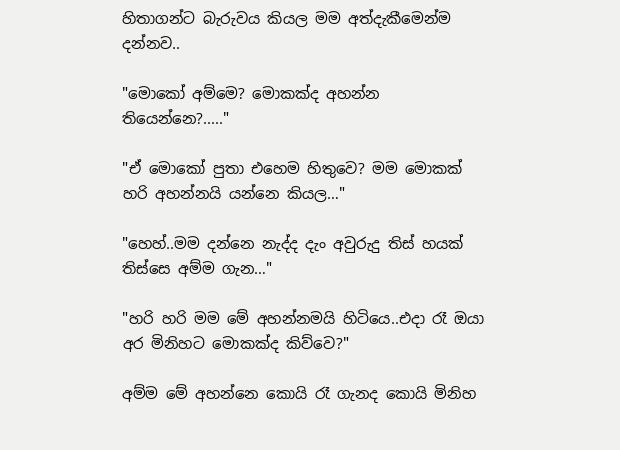හිතාගන්ට බැරුවය කියල මම අත්දැකීමෙන්ම දන්නව..

"මොකෝ අම්මෙ? මොකක්ද අහන්න තියෙන්නෙ?....."

"ඒ මොකෝ පුතා එහෙම හිතුවෙ? මම මොකක් හරි අහන්නයි යන්නෙ කියල…"

"හෙහ්..මම දන්නෙ නැද්ද දැං අවුරුදු තිස් හයක් තිස්සෙ අම්ම ගැන…"

"හරි හරි මම මේ අහන්නමයි හිටියෙ..එදා රෑ ඔයා අර මිනිහට මොකක්ද කිව්වෙ?"

අම්ම මේ අහන්නෙ කොයි රෑ ගැනද කොයි මිනිහ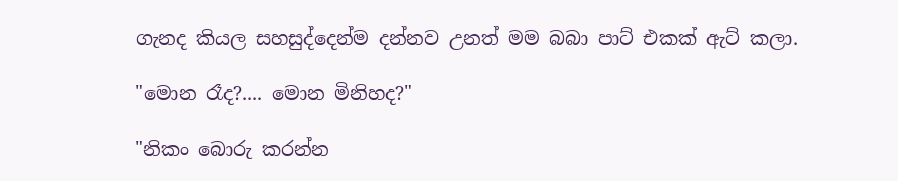ගැනද කියල සහසුද්දෙන්ම දන්නව උනත් මම බබා පාට් එකක් ඇට් කලා.

"මොන රෑද?.... මොන මිනිහද?"

"නිකං බොරු කරන්න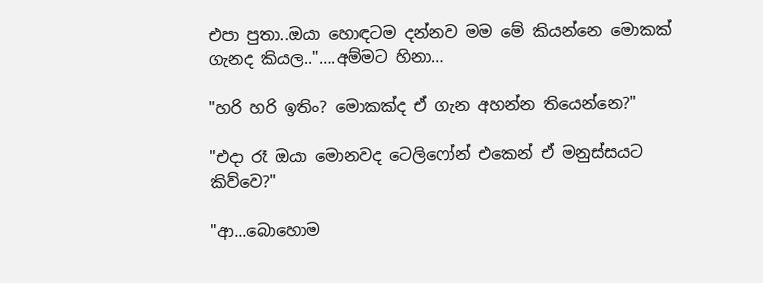එපා පුතා..ඔයා හොඳටම දන්නව මම මේ කියන්නෙ මොකක් ගැනද කියල.."….අම්මට හිනා…

"හරි හරි ඉතිං? මොකක්ද ඒ ගැන අහන්න තියෙන්නෙ?"

"එදා රෑ ඔයා මොනවද ටෙලිෆෝන් එකෙන් ඒ මනුස්සයට කිව්වෙ?"

"ආ...බොහොම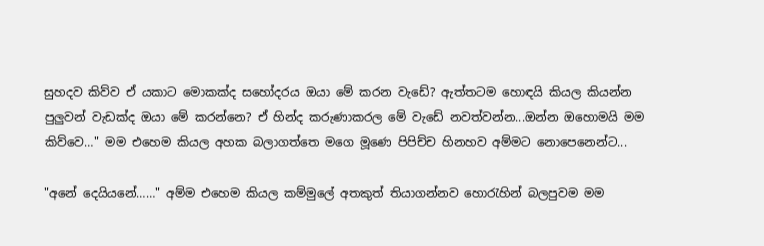සුහදව කිව්ව ඒ යකාට මොකක්ද සහෝදරය ඔයා මේ කරන වැඩේ? ඇත්තටම හොඳයි කියල කියන්න පුලුවන් වැඩක්ද ඔයා මේ කරන්නෙ? ඒ හින්ද කරුණාකරල මේ වැඩේ නවත්වන්න...ඔන්න ඔහොමයි මම කිව්වෙ…" මම එහෙම කියල අහක බලාගත්තෙ මගෙ මූණෙ පිපිච්ච හිනහව අම්මට නොපෙනෙන්ට...

"අනේ දෙයියනේ……" අම්ම එහෙම කියල කම්මුලේ අතකුත් තියාගන්නව හොරැහින් බලපුවම මම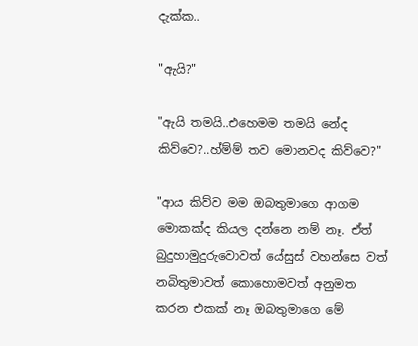දැක්ක..

"ඇයි?"

"ඇයි තමයි..එහෙමම තමයි නේද කිව්වෙ?..හ්ම්ම් තව මොනවද කිව්වෙ?"

"ආය කිව්ව මම ඔබතුමාගෙ ආගම මොකක්ද කියල දන්නෙ නම් නෑ. ඒත් බුදුහාමුදුරුවොවත් යේසුස් වහන්සෙ වත් නබිතුමාවත් කොහොමවත් අනුමත කරන එකක් නෑ ඔබතුමාගෙ මේ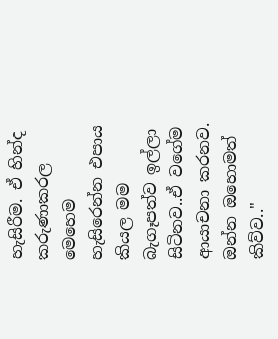හැසිරීම. ඒ හින්ද කරුණාකරල මෙහෙම හැසිරෙන්න එපාය කියල මම බැගෑපත්ව ඉල්ලා සිටිනව..ඒ වගේම ආයාචනා කරනව. ඔන්න ඔහොමත් කිව්ව.."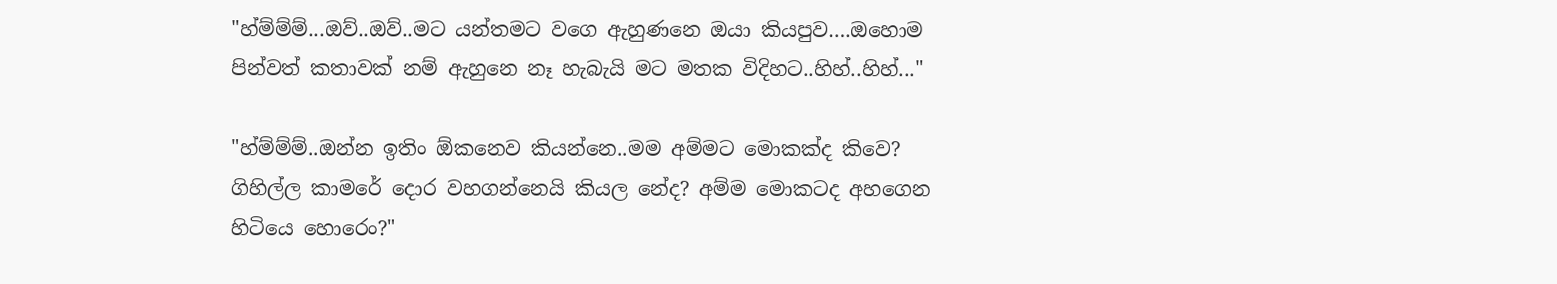"හ්ම්ම්ම්...ඔව්..ඔව්..මට යන්තමට වගෙ ඇහුණනෙ ඔයා කියපුව….ඔහොම පින්වත් කතාවක් නම් ඇහුනෙ නෑ හැබැයි මට මතක විදිහට..හිහ්..හිහ්..."

"හ්ම්ම්ම්..ඔන්න ඉතිං ඕකනෙව කියන්නෙ..මම අම්මට මොකක්ද කිවෙ? ගිහිල්ල කාමරේ දොර වහගන්නෙයි කියල නේද? අම්ම මොකටද අහගෙන හිටියෙ හොරෙං?"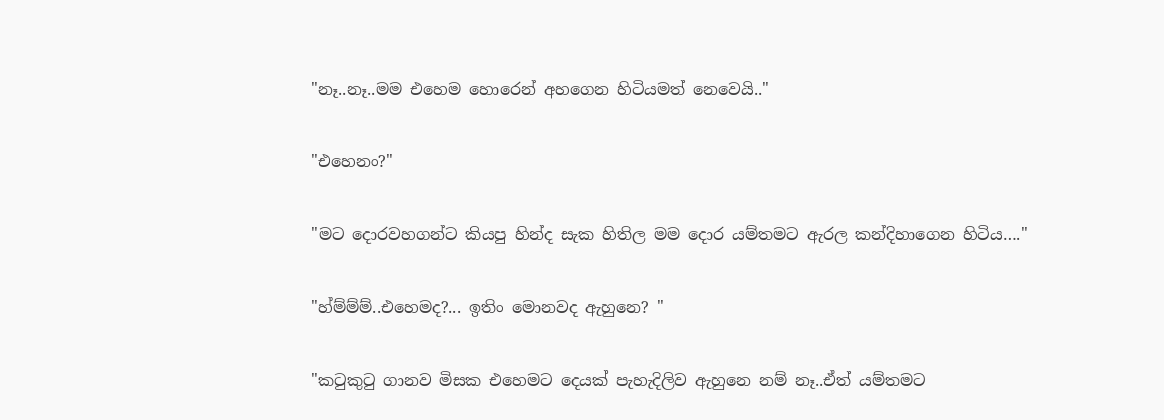"නෑ..නෑ..මම එහෙම හොරෙන් අහගෙන හිටියමත් නෙවෙයි.."

"එහෙනං?"

"මට දොරවහගන්ට කියපු හින්ද සැක හිතිල මම දොර යම්තමට ඇරල කන්දිහාගෙන හිටිය…."

"හ්ම්ම්ම්..එහෙමද?... ඉතිං මොනවද ඇහුනෙ? "

"කටුකුටු ගානව මිසක එහෙමට දෙයක් පැහැදිලිව ඇහුනෙ නම් නෑ..ඒත් යම්තමට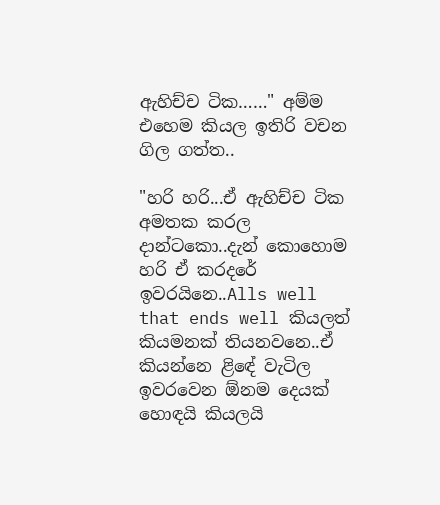ඇහිච්ච ටික……" අම්ම එහෙම කියල ඉතිරි වචන ගිල ගත්ත..

"හරි හරි...ඒ ඇහිච්ච ටික අමතක කරල දාන්ටකො..දැන් කොහොම හරි ඒ කරදරේ ඉවරයිනෙ..Alls well that ends well කියලත් කියමනක් තියනවනෙ..ඒ කියන්නෙ ළිඳේ වැටිල ඉවරවෙන ඕනම දෙයක් හොඳයි කියලයි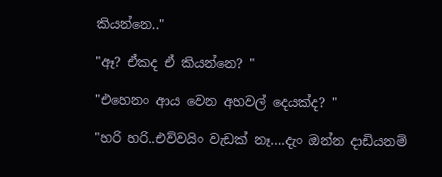කියන්නෙ.."

"ඈ? ඒකද ඒ කියන්නෙ? "

"එහෙනං ආය වෙන අහවල් දෙයක්ද? "

"හරි හරි..එව්වයිං වැඩක් නෑ….දැං ඔන්න දාඩියනම්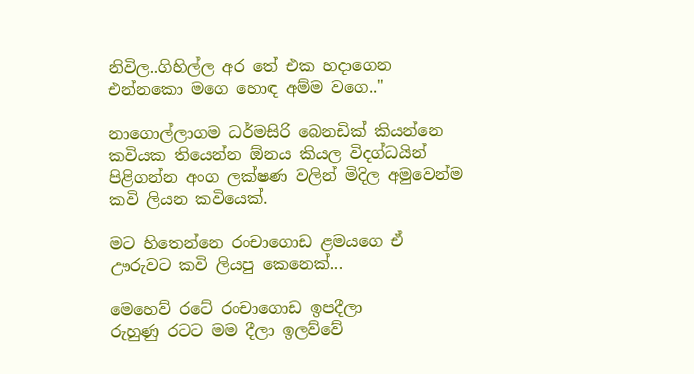නිවිල..ගිහිල්ල අර තේ එක හදාගෙන එන්නකො මගෙ හොඳ අම්ම වගෙ.."

නාගොල්ලාගම ධර්මසිරි බෙනඩික් කියන්නෙ කවියක තියෙන්න ඕනය කියල විදග්ධයින් පිළිගන්න අංග ලක්ෂණ වලින් මිදිල අමුවෙන්ම කවි ලියන කවියෙක්.

මට හිතෙන්නෙ රංචාගොඩ ළමයගෙ ඒ ඌරුවට කවි ලියපු කෙනෙක්...

මෙහෙව් රටේ රංචාගොඩ ඉපදීලා
රුහුණු රටට මම දීලා ඉලව්වේ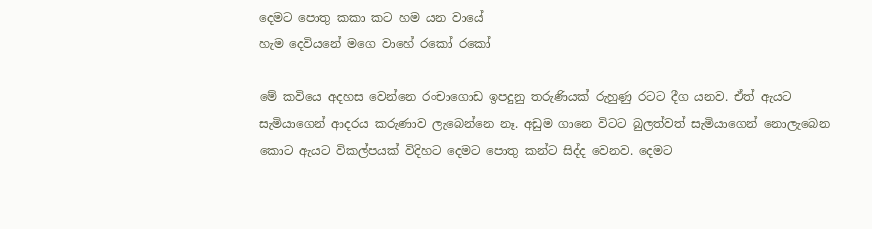දෙමට පොතු කකා කට හම යන වායේ
හැම දෙවියනේ මගෙ වාහේ රකෝ රකෝ

මේ කවියෙ අදහස වෙන්නෙ රංචාගොඩ ඉපදුනු තරුණියක් රුහුණු රටට දීග යනව. ඒත් ඇයට සැමියාගෙන් ආදරය කරුණාව ලැබෙන්නෙ නෑ. අඩුම ගානෙ විටට බුලත්වත් සැමියාගෙන් නොලැබෙන කොට ඇයට විකල්පයක් විදිහට දෙමට පොතු කන්ට සිද්ද වෙනව. දෙමට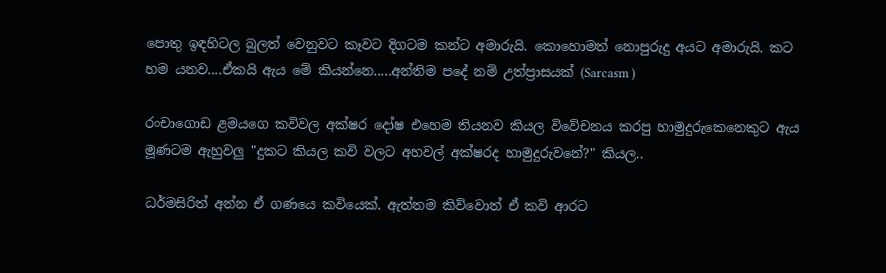පොතු ඉඳහිටල බුලත් වෙනුවට කෑවට දිගටම කන්ට අමාරුයි. කොහොමත් නොපුරුදු අයට අමාරුයි. කට හම යනව....ඒකයි ඇය මේ කියන්නෙ.....අන්තිම පදේ නම් උත්ප්‍රාසයක් (Sarcasm )

රංචාගොඩ ළමයගෙ කවිවල අක්ෂර දෝෂ එහෙම තියනව කියල විවේචනය කරපු හාමුදුරුකෙනෙකුට ඇය මූණටම ඇහුවලු "දුකට කියල කවි වලට අහවල් අක්ෂරද හාමුදුරුවනේ?" කියල..

ධර්මසිරිත් අන්න ඒ ගණයෙ කවියෙක්. ඇත්තම කිව්වොත් ඒ කවි ආරට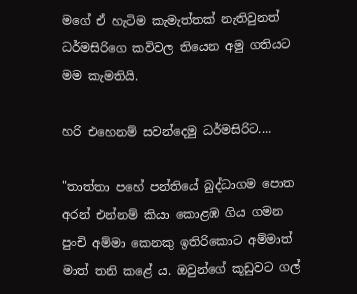මගේ ඒ හැටිම කැමැත්තක් නැතිවුනත් ධර්මසිරිගෙ කවිවල තියෙන අමු ගතියට මම කැමතියි.

හරි එහෙනම් සවන්දෙමු ධර්මසිරිට....

"තාත්තා පහේ පන්තියේ බුද්ධාගම පොත අරන් එන්නම් කියා කොළඹ ගිය ගමන පුංචි අම්මා කෙනකු ඉතිරිකොට අම්මාත් මාත් තනි කළේ ය. ඔවුන්ගේ කූඩුවට ගල්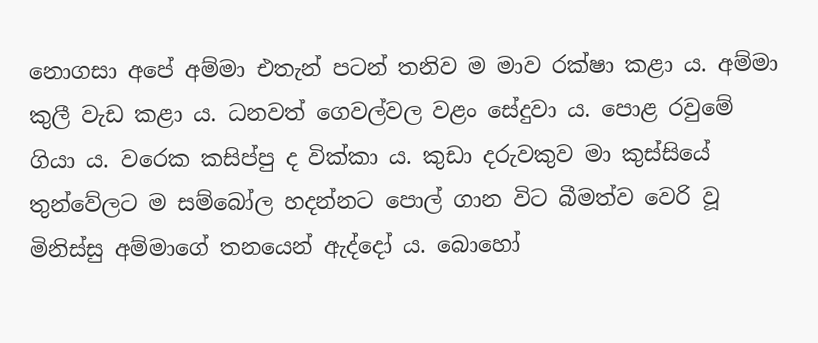නොගසා අපේ අම්මා එතැන් පටන් තනිව ම මාව රක්ෂා කළා ය. අම්මා කුලී වැඩ කළා ය. ධනවත් ගෙවල්වල වළං සේදුවා ය. පොළ රවුමේ ගියා ය. වරෙක කසිප්පු ද වික්කා ය. කුඩා දරුවකුව මා කුස්සියේ තුන්වේලට ම සම්බෝල හදන්නට පොල් ගාන විට බීමත්ව වෙරි වූ මිනිස්සු අම්මාගේ තනයෙන් ඇද්දෝ ය. බොහෝ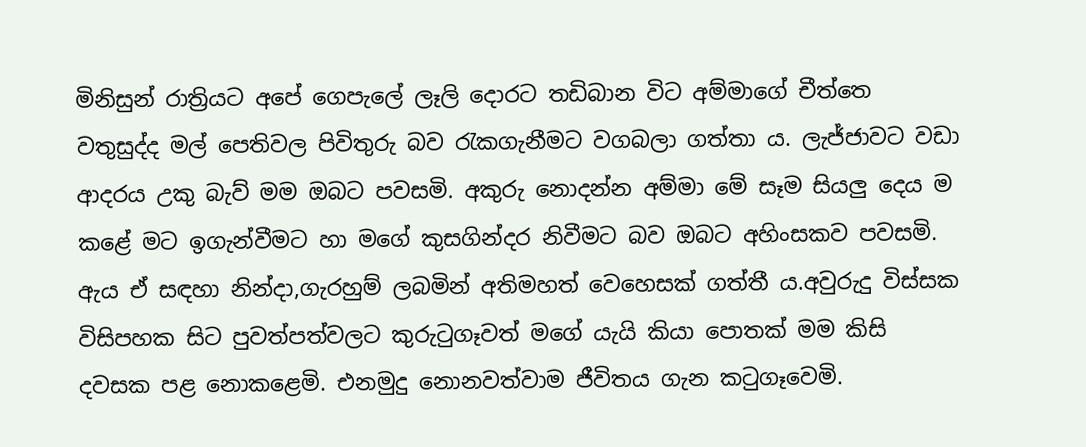මිනිසුන් රාත්‍රියට අපේ ගෙපැලේ ලෑලි දොරට තඩිබාන විට අම්මාගේ චීත්තෙ වතුසුද්ද මල් පෙතිවල පිවිතුරු බව රැකගැනීමට වගබලා ගත්තා ය. ලැජ්ජාවට වඩා ආදරය උකු බැව් මම ඔබට පවසමි. අකුරු නොදන්න අම්මා මේ සෑම සියලු දෙය ම කළේ මට ඉගැන්වීමට හා මගේ කුසගින්දර නිවීමට බව ඔබට අහිංසකව පවසමි. ඇය ඒ සඳහා නින්දා,ගැරහුම් ලබමින් අතිමහත් වෙහෙසක් ගත්තී ය.අවුරුදු විස්සක විසිපහක සිට පුවත්පත්වලට කුරුටුගෑවත් මගේ යැයි කියා පොතක් මම කිසි දවසක පළ නොකළෙමි. එනමුදු නොනවත්වාම ජීවිතය ගැන කටුගෑවෙමි.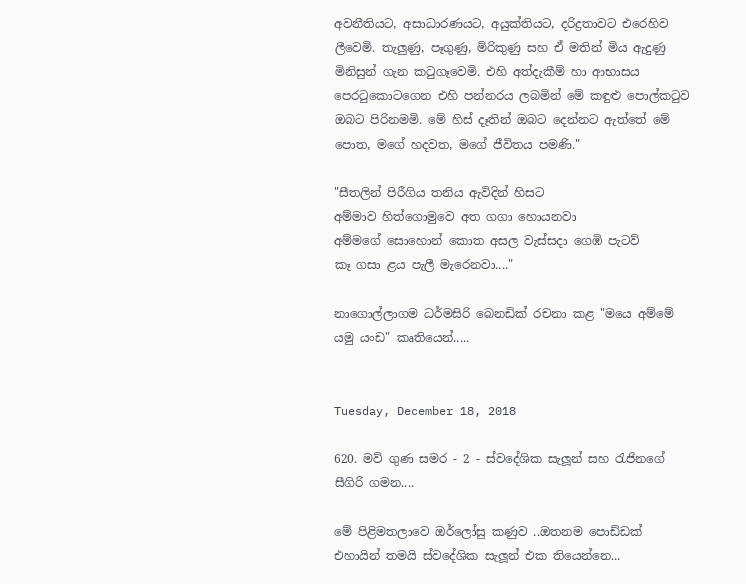අවනීතියට, අසාධාරණයට, අයුක්තියට, දරිද්‍රතාවට එරෙහිව ලීවෙමි. තැලුණු, පෑගුණු, මිරිකුණු සහ ඒ මතින් මිය ඇදුණු මිනිසුන් ගැන කටුගෑවෙමි. එහි අත්දැකීම් හා ආභාසය පෙරටුකොටගෙන එහි පන්නරය ලබමින් මේ කඳුළු පොල්කටුව ඔබට පිරිනමමි. මේ හිස් දෑතින් ඔබට දෙන්නට ඇත්තේ මේ පොත, මගේ හදවත, මගේ ජීවිතය පමණි."

"සීතලින් පිරීගිය තනිය ඇවිදින් හිසට
අම්මාව හිත්ගොමුවෙ අත ගගා හොයනවා
අම්මගේ සොහොන් කොත අසල වැස්සදා ගෙඹි පැටව්
කෑ ගසා ළය පැලී මැරෙනවා...."

නාගොල්ලාගම ධර්මසිරි බෙනඩික් රචනා කළ "මයෙ අම්මේ යමු යංඩ" කෘතියෙන්.....


Tuesday, December 18, 2018

620. මව් ගුණ සමර - 2 - ස්වදේශික සැලූන් සහ රැජිනගේ සීගිරි ගමන....

මේ පිළිමතලාවෙ ඔර්ලෝසු කණුව ..ඔතනම පොඩ්ඩක්
එහායින් තමයි ස්වදේශික සැලූන් එක තියෙන්නෙ...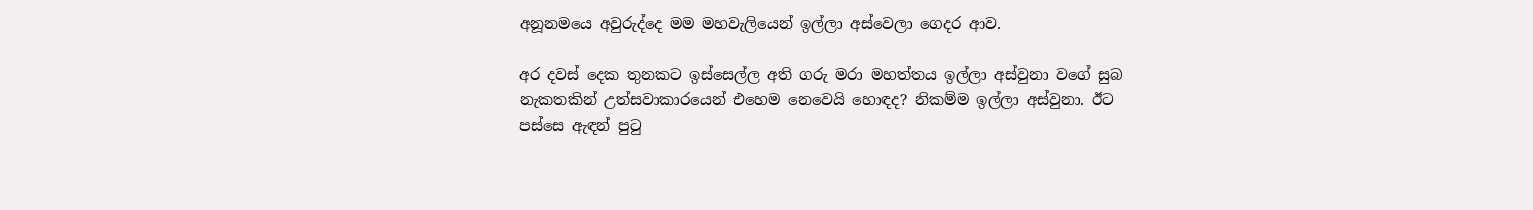අනූනමයෙ අවුරුද්දෙ මම මහවැලියෙන් ඉල්ලා අස්වෙලා ගෙදර ආව.

අර දවස් දෙක තුනකට ඉස්සෙල්ල අති ගරු මරා මහත්තය ඉල්ලා අස්වුනා වගේ සුබ නැකතකින් උත්සවාකාරයෙන් එහෙම නෙවෙයි හොඳද? නිකම්ම ඉල්ලා අස්වුනා. ඊට පස්සෙ ඇඳන් පුටු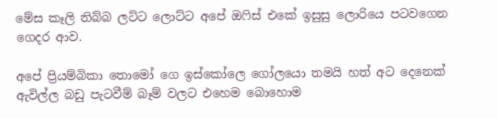මේස කෑලි තිබ්බ ලට්ට ලොට්ට අපේ ඔෆිස් එකේ ඉසුසු ලොරියෙ පටවගෙන ගෙදර ආව.

අපේ ප්‍රියම්බිකා තොමෝ ගෙ ඉස්කෝලෙ ගෝලයො තමයි හත් අට දෙනෙක් ඇවිල්ල බඩු පැටවීම් බෑම් වලට එහෙම බොහොම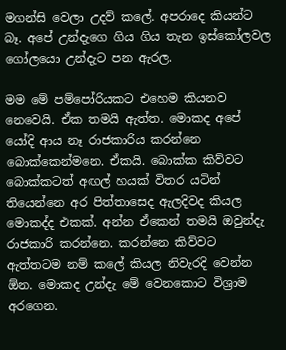මගන්සි වෙලා උදව් කලේ. අපරාදෙ කියන්ට බෑ. අපේ උන්දැගෙ ගිය ගිය තැන ඉස්කෝලවල ගෝලයො උන්දැට පන ඇරල.

මම මේ පම්පෝරියකට එහෙම කියනව නෙවෙයි. ඒක තමයි ඇත්ත. මොකද අපේ යෝදි ආය නෑ රාජකාරිය කරන්නෙ බොක්කෙන්මනෙ. ඒකයි. බොක්ක කිව්වට බොක්කටත් අඟල් හයක් විතර යටින් තියෙන්නෙ අර පිත්තාසෙද ඇලදිවද කියල මොකද්ද එකක්. අන්න ඒකෙන් තමයි ඔවුන්දැ රාජකාරි කරන්නෙ. කරන්නෙ කිව්වට ඇත්තටම නම් කලේ කියල නිවැරදි වෙන්න ඕන. මොකද උන්දැ මේ වෙනකොට විශ්‍රාම අරගෙන.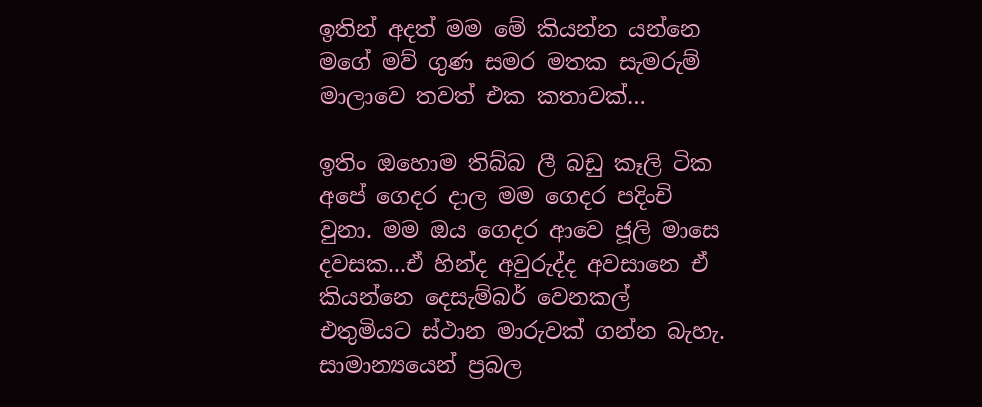ඉතින් අදත් මම මේ කියන්න යන්නෙ මගේ මව් ගුණ සමර මතක සැමරුම් මාලාවෙ තවත් එක කතාවක්…

ඉතිං ඔහොම තිබ්බ ලී බඩු කෑලි ටික අපේ ගෙදර දාල මම ගෙදර පදිංචි වුනා. මම ඔය ගෙදර ආවෙ ජූලි මාසෙ දවසක...ඒ හින්ද අවුරුද්ද අවසානෙ ඒ කියන්නෙ දෙසැම්බර් වෙනකල් එතුමියට ස්ථාන මාරුවක් ගන්න බැහැ. සාමාන්‍යයෙන් ප්‍රබල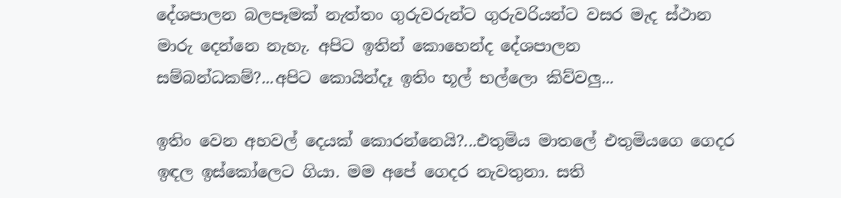දේශපාලන බලපෑමක් නැත්තං ගුරුවරුන්ට ගුරුවරියන්ට වසර මැද ස්ථාන මාරු දෙන්නෙ නැහැ. අපිට ඉතින් කොහෙන්ද දේශපාලන සම්බන්ධකම්?...අපිට කොයින්දෑ ඉතිං භූල් භල්ලො කිව්වලු...

ඉතිං වෙන අහවල් දෙයක් කොරන්නෙයි?...එතුමිය මාතලේ එතුමියගෙ ගෙදර ඉඳල ඉස්කෝලෙට ගියා. මම අපේ ගෙදර නැවතුනා. සති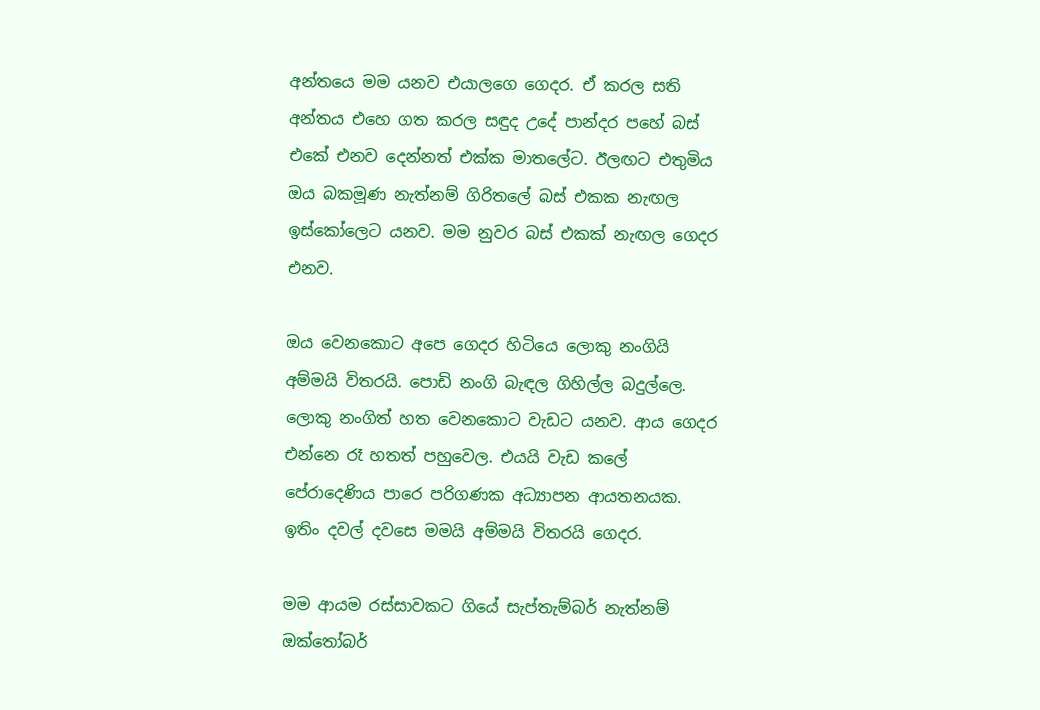අන්තයෙ මම යනව එයාලගෙ ගෙදර. ඒ කරල සති අන්තය එහෙ ගත කරල සඳුද උදේ පාන්දර පහේ බස් එකේ එනව දෙන්නත් එක්ක මාතලේට. ඊලඟට එතුමිය ඔය බකමූණ නැත්නම් ගිරිතලේ බස් එකක නැඟල ඉස්කෝලෙට යනව. මම නුවර බස් එකක් නැඟල ගෙදර එනව.

ඔය වෙනකොට අපෙ ගෙදර හිටියෙ ලොකු නංගියි අම්මයි විතරයි. පොඩි නංගි බැඳල ගිහිල්ල බදුල්ලෙ. ලොකු නංගිත් හත වෙනකොට වැඩට යනව. ආය ගෙදර එන්නෙ රෑ හතත් පහුවෙල. එයයි වැඩ කලේ පේරාදෙණිය පාරෙ පරිගණක අධ්‍යාපන ආයතනයක. ඉතිං දවල් දවසෙ මමයි අම්මයි විතරයි ගෙදර.

මම ආයම රස්සාවකට ගියේ සැප්තැම්බර් නැත්නම් ඔක්තෝබර්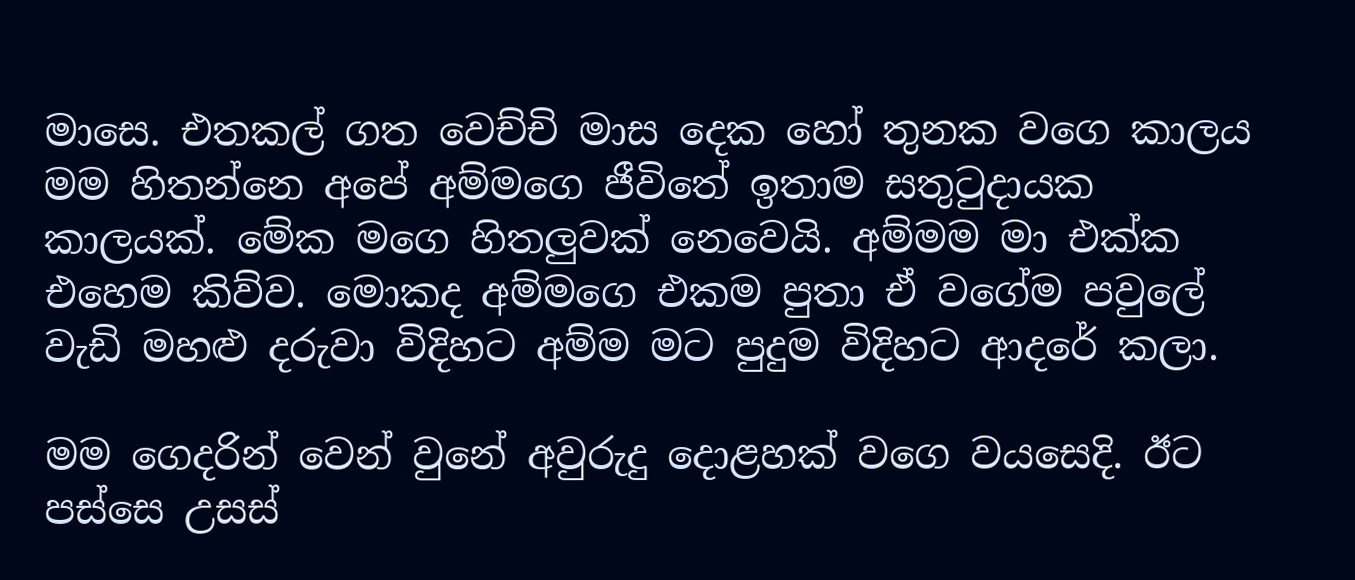මාසෙ. එතකල් ගත වෙච්චි මාස දෙක හෝ තුනක වගෙ කාලය මම හිතන්නෙ අපේ අම්මගෙ ජීවිතේ ඉතාම සතුටුදායක කාලයක්. මේක මගෙ හිතලුවක් නෙවෙයි. අම්මම මා එක්ක එහෙම කිව්ව. මොකද අම්මගෙ එකම පුතා ඒ වගේම පවුලේ වැඩි මහළු දරුවා විදිහට අම්ම මට පුදුම විදිහට ආදරේ කලා.

මම ගෙදරින් වෙන් වුනේ අවුරුදු දොළහක් වගෙ වයසෙදි. ඊට පස්සෙ උසස්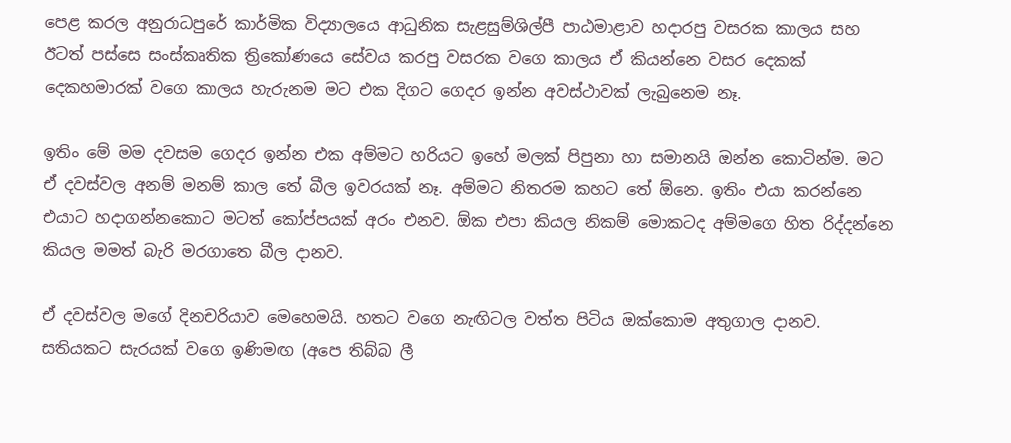පෙළ කරල අනුරාධපුරේ කාර්මික විද්‍යාලයෙ ආධුනික සැළසුම්ශිල්පී පාඨමාළාව හදාරපු වසරක කාලය සහ ඊටත් පස්සෙ සංස්කෘතික ත්‍රිකෝණයෙ සේවය කරපු වසරක වගෙ කාලය ඒ කියන්නෙ වසර දෙකක් දෙකහමාරක් වගෙ කාලය හැරුනම මට එක දිගට ගෙදර ඉන්න අවස්ථාවක් ලැබුනෙම නෑ.

ඉතිං මේ මම දවසම ගෙදර ඉන්න එක අම්මට හරියට ඉහේ මලක් පිපුනා හා සමානයි ඔන්න කොටින්ම. මට ඒ දවස්වල අනම් මනම් කාල තේ බීල ඉවරයක් නෑ. අම්මට නිතරම කහට තේ ඕනෙ. ඉතිං එයා කරන්නෙ එයාට හදාගන්නකොට මටත් කෝප්පයක් අරං එනව. ඕක එපා කියල නිකම් මොකටද අම්මගෙ හිත රිද්දන්නෙ කියල මමත් බැරි මරගාතෙ බීල දානව.

ඒ දවස්වල මගේ දිනචරියාව මෙහෙමයි. හතට වගෙ නැඟිටල වත්ත පිටිය ඔක්කොම අතුගාල දානව. සතියකට සැරයක් වගෙ ඉණිමඟ (අපෙ තිබ්බ ලී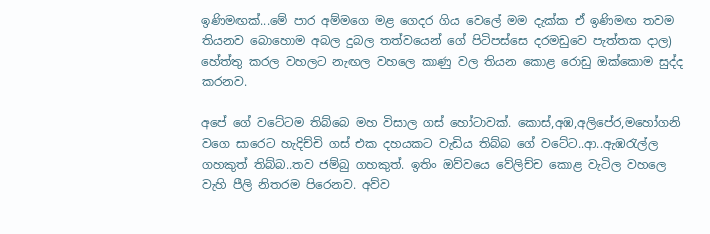ඉණිමඟක්...මේ පාර අම්මගෙ මළ ගෙදර ගිය වෙලේ මම දැක්ක ඒ ඉණිමඟ තවම තියනව බොහොම අබල දුබල තත්වයෙන් ගේ පිටිපස්සෙ දරමඩුවෙ පැත්තක දාල) හේත්තු කරල වහලට නැඟල වහලෙ කාණු වල තියන කොළ රොඩු ඔක්කොම සුද්ද කරනව.

අපේ ගේ වටේටම තිබ්බෙ මහ විසාල ගස් හෝටාවක්. කොස්,අඹ,අලිපේර,මහෝගනි වගෙ සාරෙට හැදිච්චි ගස් එක දහයකට වැඩිය තිබ්බ ගේ වටේට..ආ..ඇඹරැල්ල ගහකුත් තිබ්බ..තව ජම්බු ගහකුත්. ඉතිං ඔව්වයෙ වේලිච්ච කොළ වැටිල වහලෙ වැහි පීලි නිතරම පිරෙනව. අව්ව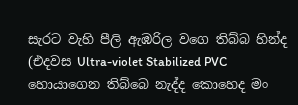සැරට වැහි පීලි ඇඹරිල වගෙ තිබ්බ හින්ද (එදවස Ultra-violet Stabilized PVC හොයාගෙන තිබ්බෙ නැද්ද කොහෙද මං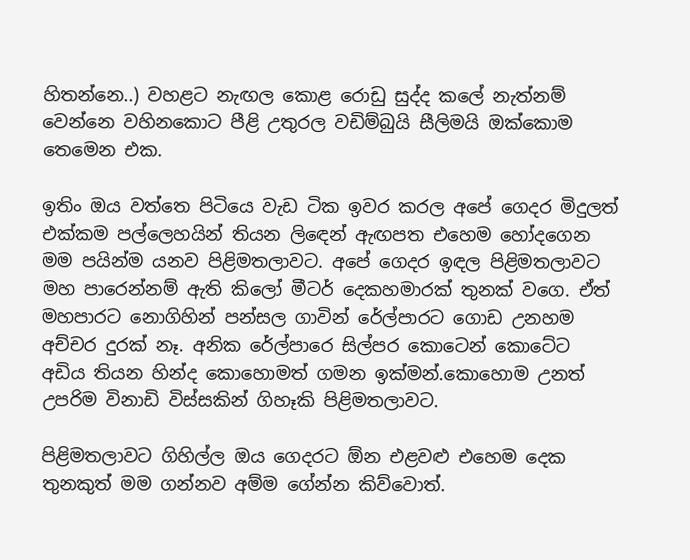හිතන්නෙ..) වහළට නැඟල කොළ රොඩු සුද්ද කලේ නැත්නම් වෙන්නෙ වහිනකොට පීළි උතුරල වඩිම්බුයි සීලිමයි ඔක්කොම තෙමෙන එක.

ඉතිං ඔය වත්තෙ පිටියෙ වැඩ ටික ඉවර කරල අපේ ගෙදර මිදුලත් එක්කම පල්ලෙහයින් තියන ලිඳෙන් ඇඟපත එහෙම හෝදගෙන මම පයින්ම යනව පිළිමතලාවට. අපේ ගෙදර ඉඳල පිළිමතලාවට මහ පාරෙන්නම් ඇති කිලෝ මීටර් දෙකහමාරක් තුනක් වගෙ. ඒත් මහපාරට නොගිහින් පන්සල ගාවින් රේල්පාරට ගොඩ උනහම අච්චර දුරක් නෑ. අනික රේල්පාරෙ සිල්පර කොටෙන් කොටේට අඩිය තියන හින්ද කොහොමත් ගමන ඉක්මන්.කොහොම උනත් උපරිම විනාඩි විස්සකින් ගිහෑකි පිළිමතලාවට.

පිළිමතලාවට ගිහිල්ල ඔය ගෙදරට ඕන එළවළු එහෙම දෙක තුනකුත් මම ගන්නව අම්ම ගේන්න කිව්වොත්.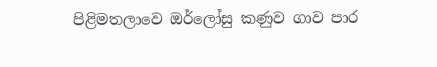පිළිමතලාවෙ ඔර්ලෝසු කණුව ගාව පාර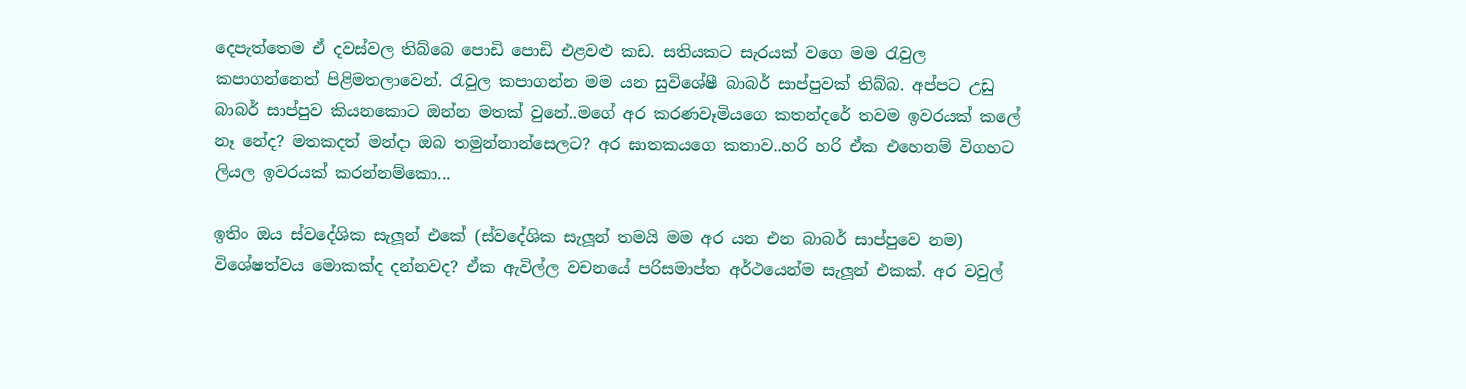දෙපැත්තෙම ඒ දවස්වල තිබ්බෙ පොඩි පොඩි එළවළු කඩ. සතියකට සැරයක් වගෙ මම රැවුල කපාගන්නෙත් පිළිමතලාවෙන්. රැවුල කපාගන්න මම යන සුවිශේෂී බාබර් සාප්පුවක් තිබ්බ. අප්පට උඩු බාබර් සාප්පුව කියනකොට ඔන්න මතක් වුනේ..මගේ අර කරණවෑමියගෙ කතන්දරේ තවම ඉවරයක් කලේ නෑ නේද? මතකදත් මන්දා ඔබ තමුන්නාන්සෙලට? අර ඝාතකයගෙ කතාව..හරි හරි ඒක එහෙනම් විගහට ලියල ඉවරයක් කරන්නම්කො...

ඉතිං ඔය ස්වදේශික සැලූන් එකේ (ස්වදේශික සැලූන් තමයි මම අර යන එන බාබර් සාප්පුවෙ නම) විශේෂත්වය මොකක්ද දන්නවද? ඒක ඇවිල්ල වචනයේ පරිසමාප්ත අර්ථයෙන්ම සැලූන් එකක්. අර වවුල්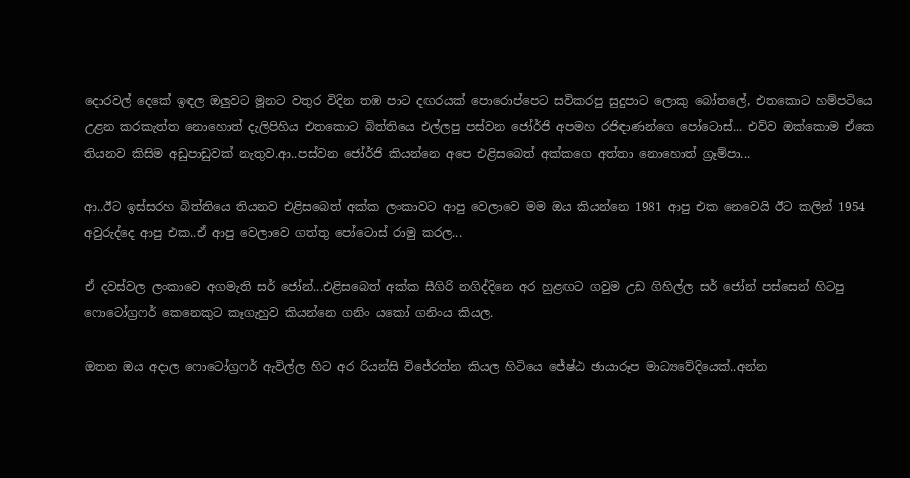දොරවල් දෙකේ ඉඳල ඔලුවට මූනට වතුර විදින තඹ පාට දඟරයක් පොරොප්පෙට සවිකරපු සුදුපාට ලොකු බෝතලේ, එතකොට හම්පටියෙ උළන කරකැත්ත නොහොත් දැලිපිහිය එතකොට බිත්තියෙ එල්ලපු පස්වන ජෝර්ජි අපමහ රජිඳාණන්ගෙ පෝටොස්... එව්ව ඔක්කොම ඒකෙ තියනව කිසිම අඩුපාඩුවක් නැතුව.ආ..පස්වන ජෝර්ජි කියන්නෙ අපෙ එළිසබෙත් අක්කගෙ අත්තා නොහොත් ග්‍රෑම්පා...

ආ..ඊට ඉස්සරහ බිත්තියෙ තියනව එළිසබෙත් අක්ක ලංකාවට ආපු වෙලාවෙ මම ඔය කියන්නෙ 1981 ආපු එක නෙවෙයි ඊට කලින් 1954 අවුරුද්දෙ ආපු එක..ඒ ආපු වෙලාවෙ ගත්තු පෝටොස් රාමු කරල...

ඒ දවස්වල ලංකාවෙ අගමැති සර් ජෝන්...එළිසබෙත් අක්ක සීගිරි නගිද්දිනෙ අර හුළඟට ගවුම උඩ ගිහිල්ල සර් ජෝන් පස්සෙන් හිටපු ෆොටෝග්‍රෆර් කෙනෙකුට කෑගැහුව කියන්නෙ ගනිං යකෝ ගනිංය කියල.

ඔතන ඔය අදාල ෆොටෝග්‍රෆර් ඇවිල්ල හිට අර රියන්සි විජේරත්න කියල හිටියෙ ජේෂ්ඨ ඡායාරූප මාධ්‍යවේදියෙක්..අන්න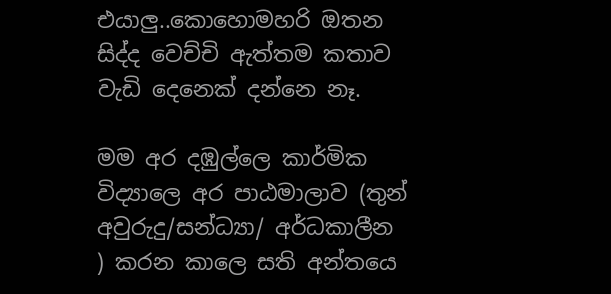එයාලු..කොහොමහරි ඔතන සිද්ද වෙච්චි ඇත්තම කතාව වැඩි දෙනෙක් දන්නෙ නෑ.

මම අර දඹුල්ලෙ කාර්මික විද්‍යාලෙ අර පාඨමාලාව (තුන් අවුරුදු/සන්ධ්‍යා/ අර්ධකාලීන ) කරන කාලෙ සති අන්තයෙ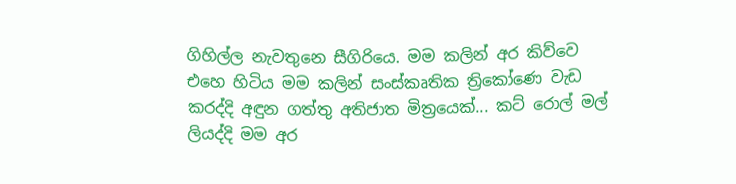ගිහිල්ල නැවතුනෙ සීගිරියෙ. මම කලින් අර කිව්වෙ එහෙ හිටිය මම කලින් සංස්කෘතික ත්‍රිකෝණෙ වැඩ කරද්දි අඳුන ගත්තු අතිජාත මිත්‍රයෙක්... කට් රොල් මල් ලියද්දි මම අර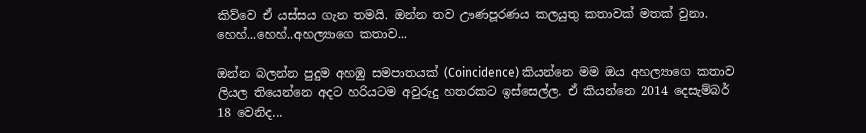කිව්වෙ ඒ යස්සය ගැන තමයි. ඔන්න තව ඌණපූරණය කලයුතු කතාවක් මතක් වුනා. හෙහ්...හෙහ්..අහල්‍යාගෙ කතාව...

ඔන්න බලන්න පුදුම අහඹු සමපාතයක් (Coincidence) කියන්නෙ මම ඔය අහල්‍යාගෙ කතාව ලියල තියෙන්නෙ අදට හරියටම අවුරුදු හතරකට ඉස්සෙල්ල. ඒ කියන්නෙ 2014 දෙසැම්බර් 18 වෙනිද...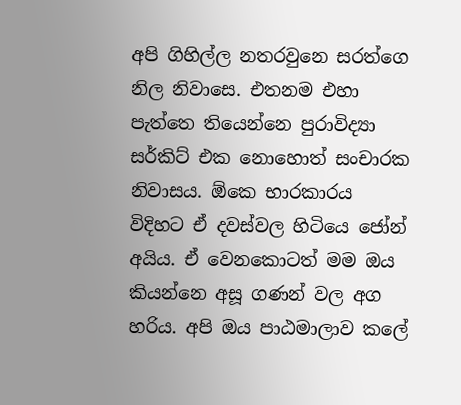අපි ගිහිල්ල නතරවුනෙ සරත්ගෙ නිල නිවාසෙ. එතනම එහා පැත්තෙ තියෙන්නෙ පුරාවිද්‍යා සර්කිට් එක නොහොත් සංචාරක නිවාසය. ඕකෙ භාරකාරය විදිහට ඒ දවස්වල හිටියෙ ජෝන් අයිය. ඒ වෙනකොටත් මම ඔය කියන්නෙ අසූ ගණන් වල අග හරිය. අපි ඔය පාඨමාලාව කලේ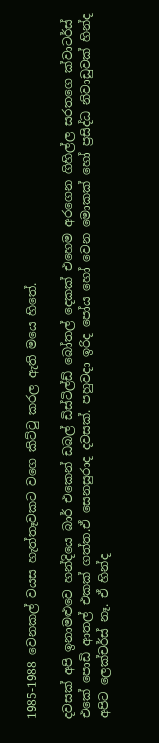1985-1988 වෙනකල් වයස හැත්තෑවකට වගෙ කිට්ටු කරල ඇති මයෙ හිතේ.

දවසක් අපි ඉනාමළුවෙ හන්දියෙ බාර් එකෙන් ඩබල් ඩිස්ටිල්ඩ් බෝතල් දෙකක් එහෙම අරගෙන ගිහිල්ල සරතගෙ ක්වාටර්ස් එකේ පොඩි ආතල් එකක් ගත්ත.ඒ සෙනසුරාද දවසක්. පහුවදා ඉරිද පෝය හෝ වෙන මොකක් හෝ ප්‍රසිද්ධ නිවාඩුවක් හින්ද අපිට ලෙක්චර්ස් නෑ. ඒ හින්ද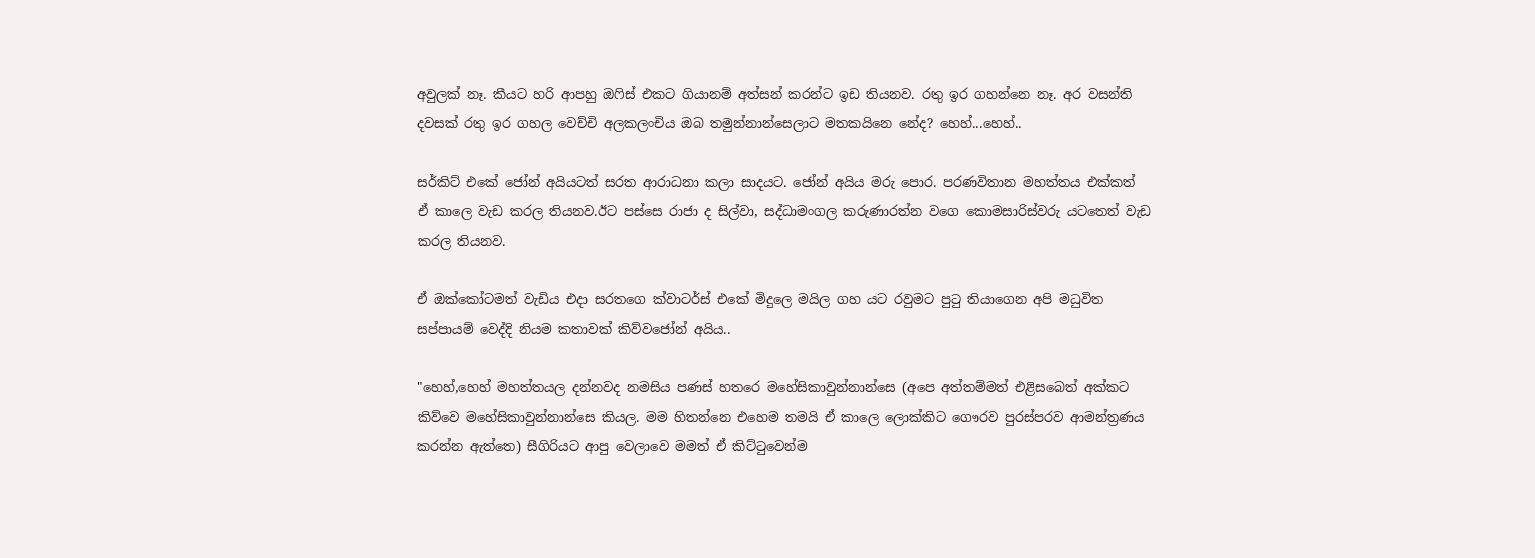අවුලක් නෑ. කීයට හරි ආපහු ඔෆිස් එකට ගියානම් අත්සන් කරන්ට ඉඩ තියනව. රතු ඉර ගහන්නෙ නෑ. අර වසන්ති දවසක් රතු ඉර ගහල වෙච්චි අලකලංචිය ඔබ තමුන්නාන්සෙලාට මතකයිනෙ නේද? හෙහ්...හෙහ්..

සර්කිට් එකේ ජෝන් අයියටත් සරත ආරාධනා කලා සාදයට. ජෝන් අයිය මරු පොර. පරණවිතාන මහත්තය එක්කත් ඒ කාලෙ වැඩ කරල තියනව.ඊට පස්සෙ රාජා ද සිල්වා, සද්ධාමංගල කරුණාරත්න වගෙ කොමසාරිස්වරු යටතෙත් වැඩ කරල තියනව.

ඒ ඔක්කෝටමත් වැඩිය එදා සරතගෙ ක්වාටර්ස් එකේ මිදුලෙ මයිල ගහ යට රවුමට පුටු තියාගෙන අපි මධුවිත සප්පායම් වෙද්දි නියම කතාවක් කිව්වජෝන් අයිය..

"හෙහ්,හෙහ් මහත්තයල දන්නවද නමසිය පණස් හතරෙ මහේසිකාවුන්නාන්සෙ (අපෙ අත්තම්මත් එළිසබෙත් අක්කට කිව්වෙ මහේසිකාවුන්නාන්සෙ කියල. මම හිතන්නෙ එහෙම තමයි ඒ කාලෙ ලොක්කිට ගෞරව පුරස්පරව ආමන්ත්‍රණය කරන්න ඇත්තෙ) සීගිරියට ආපු වෙලාවෙ මමත් ඒ කිට්ටුවෙන්ම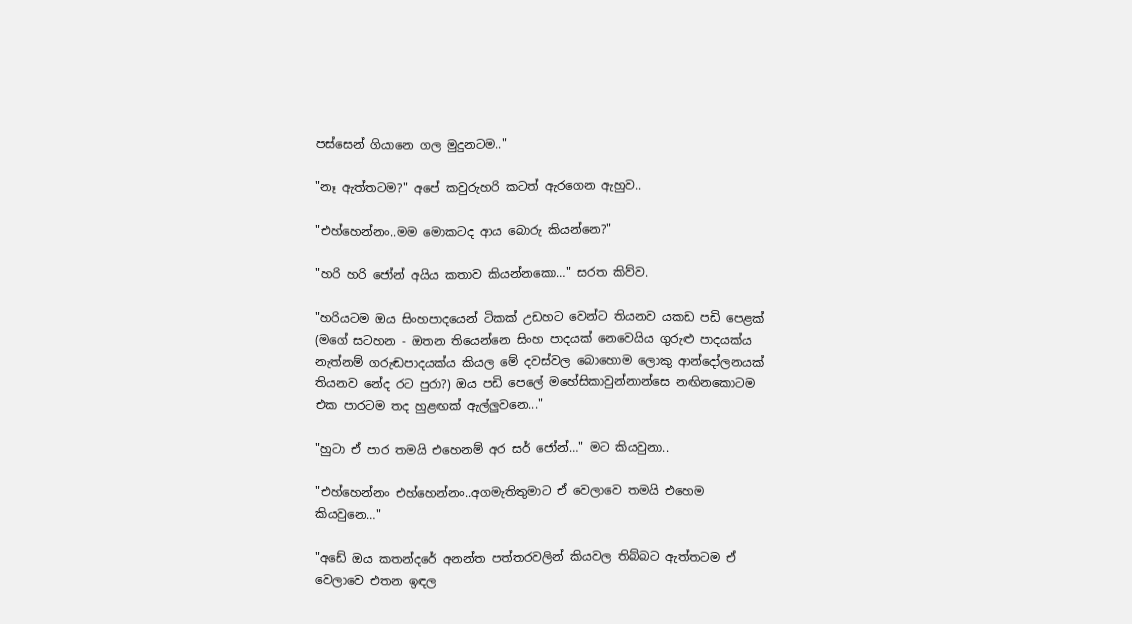පස්සෙන් ගියානෙ ගල මුදුනටම.."

"නෑ ඇත්තටම?" අපේ කවුරුහරි කටත් ඇරගෙන ඇහුව..

"එහ්හෙන්නං..මම මොකටද ආය බොරු කියන්නෙ?"

"හරි හරි ජෝන් අයිය කතාව කියන්නකො…" සරත කිව්ව.

"හරියටම ඔය සිංහපාදයෙන් ටිකක් උඩහට වෙන්ට තියනව යකඩ පඩි පෙළක් (මගේ සටහන - ඔතන තියෙන්නෙ සිංහ පාදයක් නෙවෙයිය ගුරුළු පාදයක්ය නැත්නම් ගරුඬපාදයක්ය කියල මේ දවස්වල බොහොම ලොකු ආන්දෝලනයක් තියනව නේද රට පුරා?) ඔය පඩි පෙලේ මහේසිකාවුන්නාන්සෙ නඟිනකොටම එක පාරටම තද හුළඟක් ඇල්ලුවනෙ..."

"හුටා ඒ පාර තමයි එහෙනම් අර සර් ජෝන්…" මට කියවුනා..

"එහ්හෙන්නං එහ්හෙන්නං..අගමැතිතුමාට ඒ වෙලාවෙ තමයි එහෙම කියවුනෙ…"

"අඩේ ඔය කතන්දරේ අනන්ත පත්තරවලින් කියවල තිබ්බට ඇත්තටම ඒ වෙලාවෙ එතන ඉඳල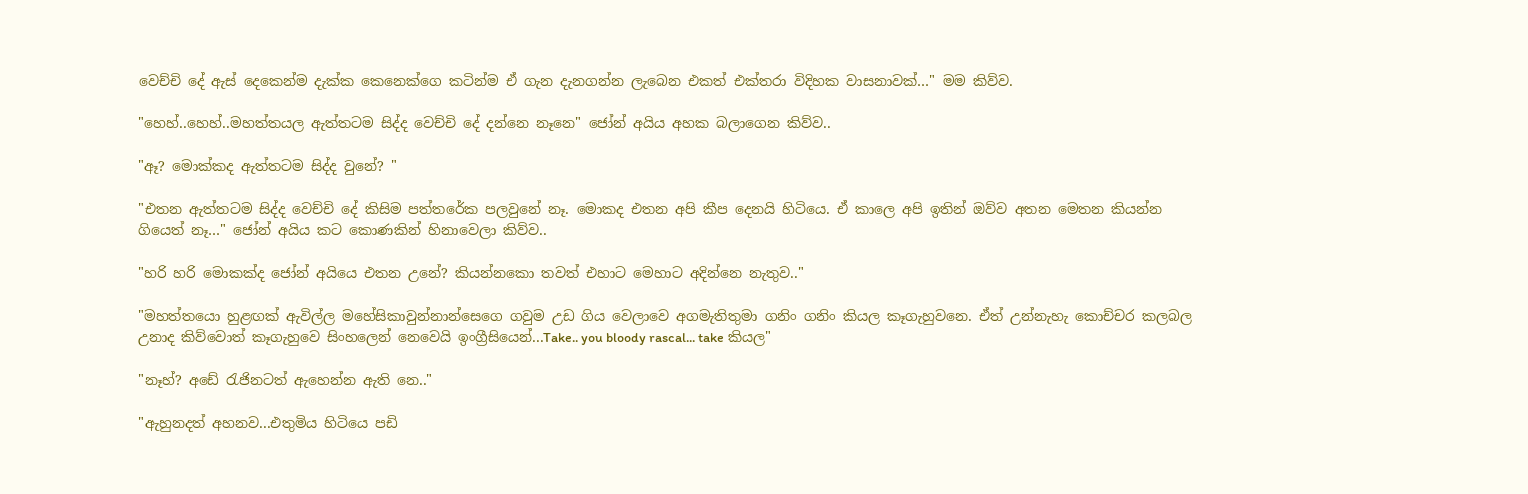වෙච්චි දේ ඇස් දෙකෙන්ම දැක්ක කෙනෙක්ගෙ කටින්ම ඒ ගැන දැනගන්න ලැබෙන එකත් එක්තරා විදිහක වාසනාවක්…" මම කිව්ව.

"හෙහ්..හෙහ්..මහත්තයල ඇත්තටම සිද්ද වෙච්චි දේ දන්නෙ නෑනෙ" ජෝන් අයිය අහක බලාගෙන කිව්ව..

"ඈ? මොක්කද ඇත්තටම සිද්ද වුනේ? "

"එතන ඇත්තටම සිද්ද වෙච්චි දේ කිසිම පත්තරේක පලවුනේ නෑ. මොකද එතන අපි කීප දෙනයි හිටියෙ. ඒ කාලෙ අපි ඉතින් ඔව්ව අතන මෙතන කියන්න ගියෙත් නෑ…" ජෝන් අයිය කට කොණකින් හිනාවෙලා කිව්ව..

"හරි හරි මොකක්ද ජෝන් අයියෙ එතන උනේ? කියන්නකො තවත් එහාට මෙහාට අදින්නෙ නැතුව.."

"මහත්තයො හුළඟක් ඇවිල්ල මහේසිකාවුන්නාන්සෙගෙ ගවුම උඩ ගිය වෙලාවෙ අගමැතිතුමා ගනිං ගනිං කියල කෑගැහුවනෙ. ඒත් උන්නැහැ කොච්චර කලබල උනාද කිව්වොත් කෑගැහුවෙ සිංහලෙන් නෙවෙයි ඉංග්‍රීසියෙන්...Take.. you bloody rascal... take කියල"

"නෑහ්? අඩේ රැජිනටත් ඇහෙන්න ඇති නෙ.."

"ඇහුනදත් අහනව...එතුමිය හිටියෙ පඩි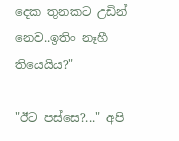දෙක තුනකට උඩින් නෙව..ඉතිං නෑහී තියෙයිය?"

"ඊට පස්සෙ?..." අපි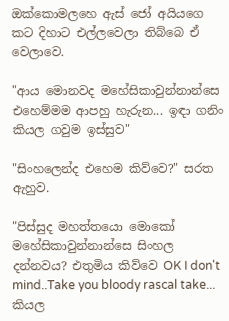ඔක්කොමලහෙ ඇස් ජෝ අයියගෙ කට දිහාට එල්ලවෙලා තිබ්බෙ ඒ වෙලාවෙ.

"ආය මොනවද මහේසිකාවුන්නාන්සෙ එහෙම්මම ආපහු හැරුන... ඉඳා ගනිං කියල ගවුම ඉස්සුව"

"සිංහලෙන්ද එහෙම කිව්වෙ?" සරත ඇහුව.

"පිස්සුද මහත්තයො මොකෝ මහේසිකාවුන්නාන්සෙ සිංහල දන්නවය? එතුමිය කිව්වෙ OK I don't mind..Take you bloody rascal take... කියල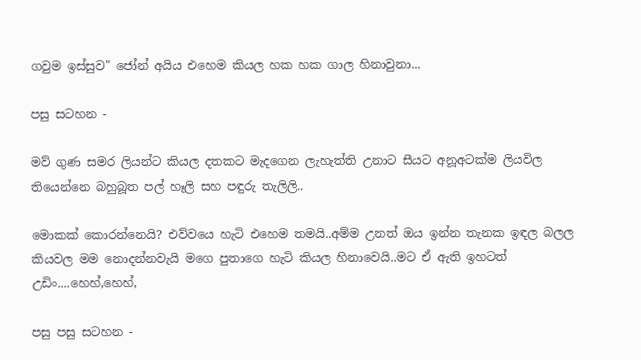ගවුම ඉස්සුව" ජෝන් අයිය එහෙම කියල හක හක ගාල හිනාවුනා...

පසු සටහන -

මව් ගුණ සමර ලියන්ට කියල දතකට මැදගෙන ලැහැත්ති උනාට සීයට අනූඅටක්ම ලියවිල තියෙන්නෙ බහුබූත පල් හෑලි සහ පඳුරු තැලිලි..

මොකක් කොරන්නෙයි? එව්වයෙ හැටි එහෙම තමයි..අම්ම උනත් ඔය ඉන්න තැනක ඉඳල බලල කියවල මම නොදන්නවැයි මගෙ පුතාගෙ හැටි කියල හිනාවෙයි..මට ඒ ඇති ඉහටත් උඩිං....හෙහ්,හෙහ්,

පසු පසු සටහන -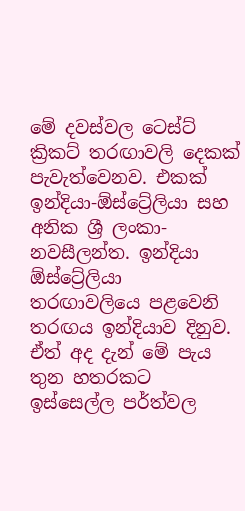මේ දවස්වල ටෙස්ට් ක්‍රිකට් තරඟාවලි දෙකක් පැවැත්වෙනව. එකක් ඉන්දියා-ඕස්ට්‍රේලියා සහ අනික ශ්‍රී ලංකා-නවසීලන්ත. ඉන්දියා ඕස්ට්‍රේලියා තරඟාවලියෙ පළවෙනි තරඟය ඉන්දියාව දිනුව. ඒත් අද දැන් මේ පැය තුන හතරකට ඉස්සෙල්ල පර්ත්වල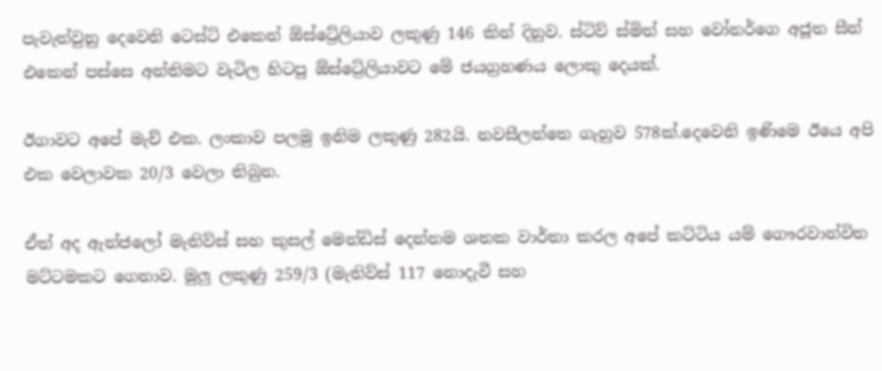පැවැත්වුනු දෙවෙනි ටෙස්ට් එකෙන් ඕස්ට්‍රේලියාව ලකුණු 146 කින් දිනුව. ස්ටිව් ස්මිත් සහ වෝනර්ගෙ අජූත සීන් එකෙන් පස්සෙ අන්තිමට වැටිල හිටපු ඕස්ට්‍රේලියාවට මේ ජයග්‍රහණය ලොකු දෙයක්.

ඊගාවට අපේ මැච් එක. ලංකාව පලමු ඉනිම ලකුණු 282යි. නවසීලන්තෙ ගැහුව 578ක්.දෙවෙනි ඉණිමෙ ඊයෙ අපි එක වෙලාවක 20/3 වෙලා තිබුන.

ඒත් අද ඇන්ජලෝ මැතිව්ස් සහ කුසල් මෙන්ඩිස් දෙන්නම ශතක වාර්තා කරල අපේ කට්ටිය යම් ගෞරවාන්විත මට්ටමකට ගෙනාව. මුලු ලකුණු 259/3 (මැතිව්ස් 117 නොදැවී සහ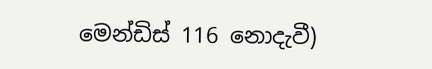මෙන්ඩිස් 116 නොදැවී)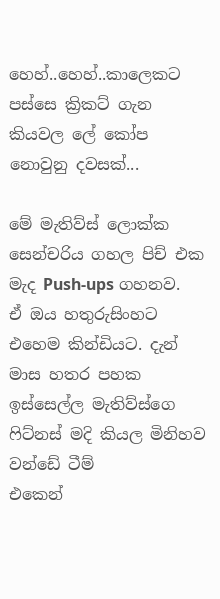හෙහ්..හෙහ්..කාලෙකට පස්සෙ ක්‍රිකට් ගැන කියවල ලේ කෝප නොවුනු දවසක්...

මේ මැතිව්ස් ලොක්ක සෙන්චරිය ගහල පිච් එක මැද Push-ups ගහනව.
ඒ ඔය හතුරුසිංහට එහෙම කින්ඩියට. දැන් මාස හතර පහක
ඉස්සෙල්ල මැතිව්ස්ගෙ ෆිට්නස් මදි කියල මිනිහව වන්ඩේ ටීම්
එකෙන්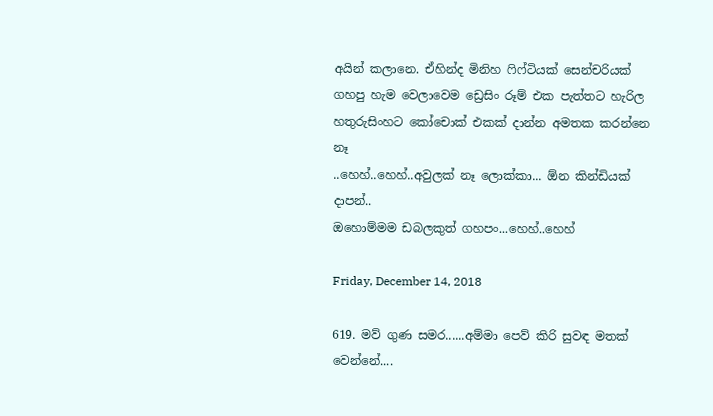අයින් කලානෙ. ඒහින්ද මිනිහ ෆිෆ්ටියක් සෙන්චරියක්
ගහපු හැම වෙලාවෙම ඩ්‍රෙසිං රූම් එක පැත්තට හැරිල
හතුරුසිංහට කෝචොක් එකක් දාන්න අමතක කරන්නෙ නෑ
..හෙහ්..හෙහ්..අවුලක් නෑ ලොක්කා... ඕන කින්ඩියක් දාපන්..
ඔහොම්මම ඩබලකුත් ගහපං...හෙහ්..හෙහ්

Friday, December 14, 2018

619. මව් ගුණ සමර......අම්මා පෙව් කිරි සුවඳ මතක් වෙන්නේ....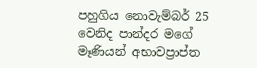පහුගිය නොවැම්බර් 25 වෙනිද පාන්දර මගේ මෑණියන් අභාවප්‍රාප්ත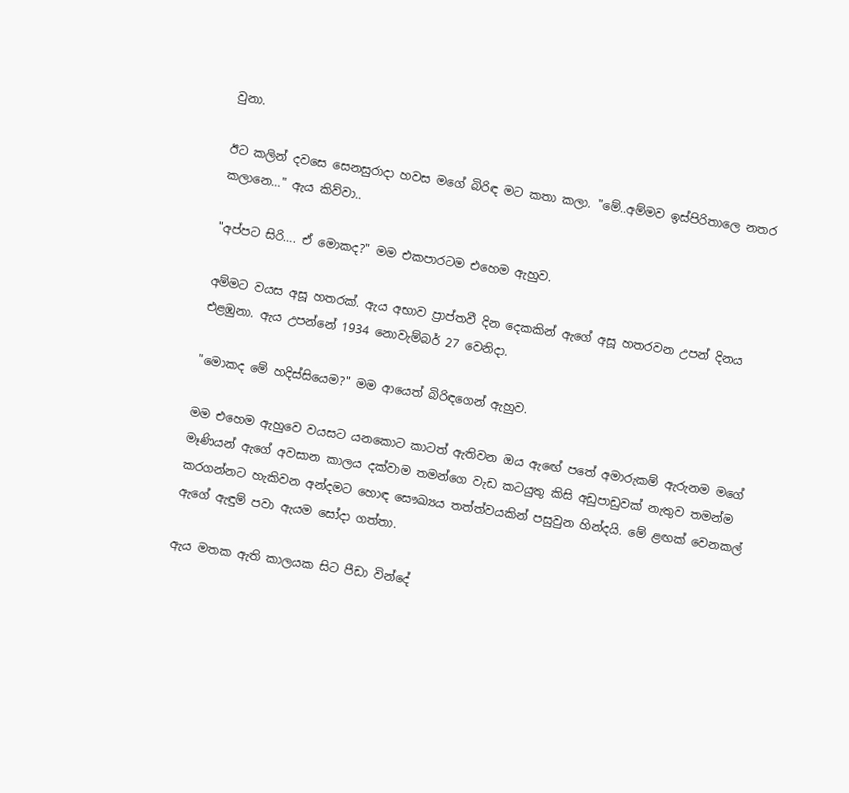වුනා.

ඊට කලින් දවසෙ සෙනසුරාදා හවස මගේ බිරිඳ මට කතා කලා. "මේ..අම්මව ඉස්පිරිතාලෙ නතර කලානෙ…" ඇය කිව්වා..

"අප්පට සිරි…. ඒ මොකද?" මම එකපාරටම එහෙම ඇහුව.

අම්මට වයස අසූ හතරක්. ඇය අභාව ප්‍රාප්තවී දින දෙකකින් ඇගේ අසූ හතරවන උපන් දිනය එළඹුනා. ඇය උපන්නේ 1934 නොවැම්බර් 27 වෙනිදා.

"මොකද මේ හදිස්සියෙම?" මම ආයෙත් බිරිඳගෙන් ඇහුව.

මම එහෙම ඇහුවෙ වයසට යනකොට කාටත් ඇතිවන ඔය ඇඟේ පතේ අමාරුකම් ඇරුනම මගේ මෑණියන් ඇගේ අවසාන කාලය දක්වාම තමන්ගෙ වැඩ කටයුතු කිසි අඩුපාඩුවක් නැතුව තමන්ම කරගන්නට හැකිවන අන්දමට හොඳ සෞඛ්‍යය තත්ත්වයකින් පසුවුන හින්දයි. මේ ළඟක් වෙනකල් ඇගේ ඇඳුම් පවා ඇයම සෝදා ගත්තා.

ඇය මතක ඇති කාලයක සිට පීඩා වින්දේ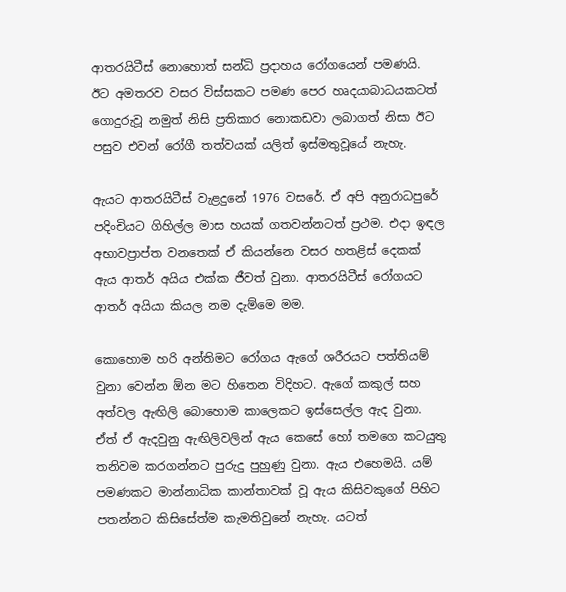ආතරයිටීස් නොහොත් සන්ධි ප්‍රදාහය රෝගයෙන් පමණයි. ඊට අමතරව වසර විස්සකට පමණ පෙර හෘදයාබාධයකටත් ගොදුරුවූ නමුත් නිසි ප්‍රතිකාර නොකඩවා ලබාගත් නිසා ඊට පසුව එවන් රෝගී තත්වයක් යලිත් ඉස්මතුවූයේ නැහැ.

ඇයට ආතරයිටීස් වැළදුනේ 1976 වසරේ. ඒ අපි අනුරාධපුරේ පදිංචියට ගිහිල්ල මාස හයක් ගතවන්නටත් ප්‍රථම. එදා ඉඳල අභාවප්‍රාප්ත වනතෙක් ඒ කියන්නෙ වසර හතළිස් දෙකක් ඇය ආතර් අයිය එක්ක ජීවත් වුනා. ආතරයිටීස් රෝගයට ආතර් අයියා කියල නම දැම්මෙ මම.

කොහොම හරි අන්තිමට රෝගය ඇගේ ශරීරයට පත්තියම් වුනා වෙන්න ඕන මට හිතෙන විදිහට. ඇගේ කකුල් සහ අත්වල ඇඟිලි බොහොම කාලෙකට ඉස්සෙල්ල ඇද වුනා. ඒත් ඒ ඇදවුනු ඇඟිලිවලින් ඇය කෙසේ හෝ තමගෙ කටයුතු තනිවම කරගන්නට පුරුදු පුහුණු වුනා. ඇය එහෙමයි. යම් පමණකට මාන්නාධික කාන්තාවක් වූ ඇය කිසිවකුගේ පිහිට පතන්නට කිසිසේත්ම කැමතිවුනේ නැහැ. යටත්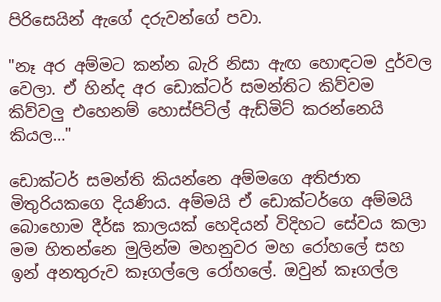පිරිසෙයින් ඇගේ දරුවන්ගේ පවා.

"නෑ අර අම්මට කන්න බැරි නිසා ඇඟ හොඳටම දුර්වල වෙලා. ඒ හින්ද අර ඩොක්ටර් සමන්තිට කිව්වම කිව්වලු එහෙනම් හොස්පිට්ල් ඇඩ්මිට් කරන්නෙයි කියල…"

ඩොක්ටර් සමන්ති කියන්නෙ අම්මගෙ අතිජාත මිතුරියකගෙ දියණිය. අම්මයි ඒ ඩොක්ටර්ගෙ අම්මයි බොහොම දීර්ඝ කාලයක් හෙදියන් විදිහට සේවය කලා මම හිතන්නෙ මුලින්ම මහනුවර මහ රෝහලේ සහ ඉන් අනතුරුව කෑගල්ලෙ රෝහලේ. ඔවුන් කෑගල්ල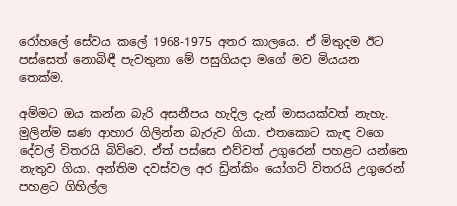රෝහලේ සේවය කලේ 1968-1975 අතර කාලයෙ. ඒ මිතුදම ඊට පස්සෙත් නොබිඳී පැවතුනා මේ පසුගියදා මගේ මව මියයන තෙක්ම.

අම්මට ඔය කන්න බැරි අසනීපය හැදිල දැන් මාසයක්වත් නැහැ. මුලින්ම ඝණ ආහාර ගිලින්න බැරුව ගියා. එතකොට කැඳ වගෙ දේවල් විතරයි බිව්වෙ. ඒත් පස්සෙ එව්වත් උගුරෙන් පහළට යන්නෙ නැතුව ගියා. අන්තිම දවස්වල අර ඩ්‍රින්කිං යෝගට් විතරයි උගුරෙන් පහළට ගිහිල්ල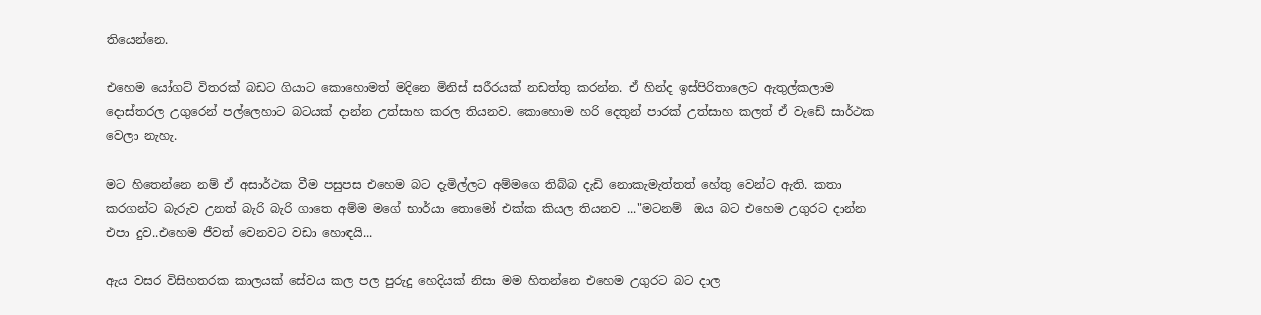තියෙන්නෙ.

එහෙම යෝගට් විතරක් බඩට ගියාට කොහොමත් මදිනෙ මිනිස් සරීරයක් නඩත්තු කරන්න. ඒ හින්ද ඉස්පිරිතාලෙට ඇතුල්කලාම දොස්තරල උගුරෙන් පල්ලෙහාට බටයක් දාන්න උත්සාහ කරල තියනව. කොහොම හරි දෙතුන් පාරක් උත්සාහ කලත් ඒ වැඩේ සාර්ථක වෙලා නැහැ.

මට හිතෙන්නෙ නම් ඒ අසාර්ථක වීම පසුපස එහෙම බට දැමිල්ලට අම්මගෙ තිබ්බ දැඩි නොකැමැත්තත් හේතු වෙන්ට ඇති. කතා කරගන්ට බැරුව උනත් බැරි බැරි ගාතෙ අම්ම මගේ භාර්යා තොමෝ එක්ක කියල තියනව ..."මටනම්  ඔය බට එහෙම උගුරට දාන්න එපා දුව..එහෙම ජීවත් වෙනවට වඩා හොඳයි...

ඇය වසර විසිහතරක කාලයක් සේවය කල පල පුරුදු හෙදියක් නිසා මම හිතන්නෙ එහෙම උගුරට බට දාල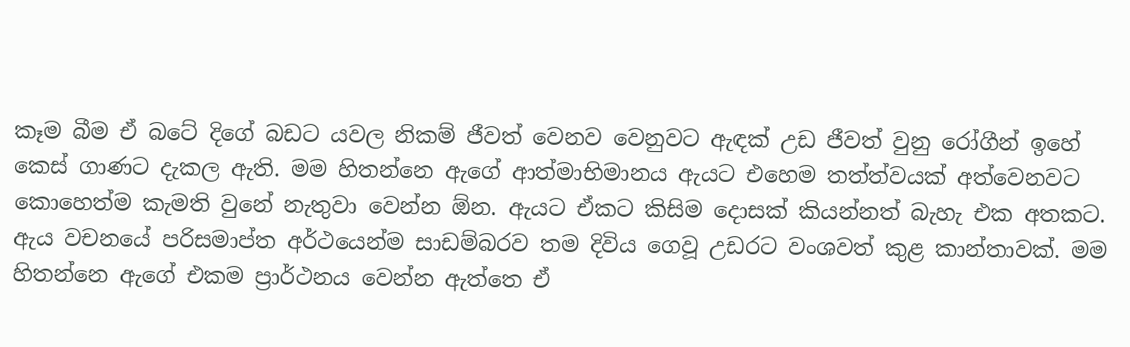කෑම බීම ඒ බටේ දිගේ බඩට යවල නිකම් ජීවත් වෙනව වෙනුවට ඇඳක් උඩ ජීවත් වුනු රෝගීන් ඉහේ කෙස් ගාණට දැකල ඇති. මම හිතන්නෙ ඇගේ ආත්මාභිමානය ඇයට එහෙම තත්ත්වයක් අත්වෙනවට කොහෙත්ම කැමති වුනේ නැතුවා වෙන්න ඕන. ඇයට ඒකට කිසිම දොසක් කියන්නත් බැහැ එක අතකට. ඇය වචනයේ පරිසමාප්ත අර්ථයෙන්ම සාඩම්බරව තම දිවිය ගෙවූ උඩරට වංශවත් කුළ කාන්තාවක්. මම හිතන්නෙ ඇගේ එකම ප්‍රාර්ථනය වෙන්න ඇත්තෙ ඒ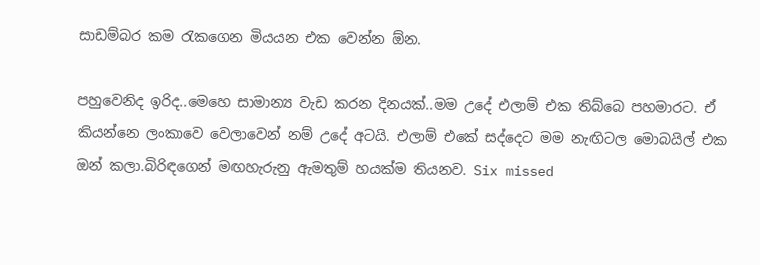සාඩම්බර කම රැකගෙන මියයන එක වෙන්න ඕන.

පහුවෙනිද ඉරිද..මෙහෙ සාමාන්‍ය වැඩ කරන දිනයක්..මම උදේ එලාම් එක තිබ්බෙ පහමාරට. ඒ කියන්නෙ ලංකාවෙ වෙලාවෙන් නම් උදේ අටයි. එලාම් එකේ සද්දෙට මම නැඟිටල මොබයිල් එක ඔන් කලා.බිරිඳගෙන් මඟහැරුනු ඇමතුම් හයක්ම තියනව. Six missed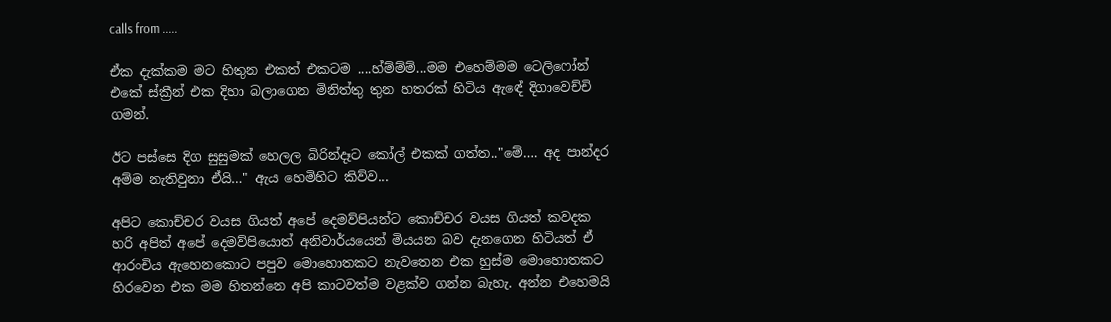calls from .....

ඒක දැක්කම මට හිතුන එකත් එකටම ....හ්ම්ම්ම්...මම එහෙම්මම ටෙලිෆෝන් එකේ ස්ක්‍රීන් එක දිහා බලාගෙන මිනිත්තු තුන හතරක් හිටිය ඇඳේ දිගාවෙච්චි ගමන්.

ඊට පස්සෙ දිග සුසුමක් හෙලල බිරින්දෑට කෝල් එකක් ගත්ත.."මේ…. අද පාන්දර අම්ම නැතිවුනා ඒයි…" ඇය හෙමිහිට කිව්ව...

අපිට කොච්චර වයස ගියත් අපේ දෙමව්පියන්ට කොච්චර වයස ගියත් කවදක හරි අපිත් අපේ දෙමව්පියොත් අනිවාර්යයෙන් මියයන බව දැනගෙන හිටියත් ඒ ආරංචිය ඇහෙනකොට පපුව මොහොතකට නැවතෙන එක හුස්ම මොහොතකට හිරවෙන එක මම හිතන්නෙ අපි කාටවත්ම වළක්ව ගන්න බැහැ. අන්න එහෙමයි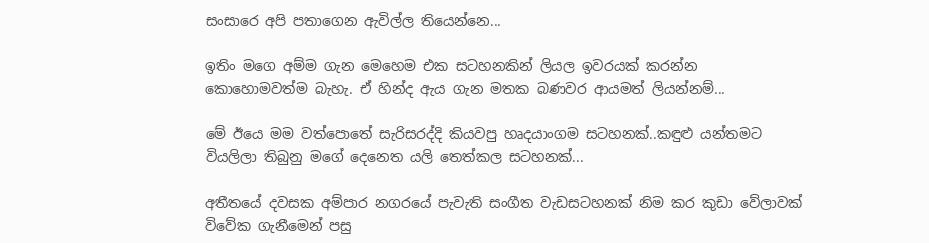සංසාරෙ අපි පතාගෙන ඇවිල්ල තියෙන්නෙ...

ඉතිං මගෙ අම්ම ගැන මෙහෙම එක සටහනකින් ලියල ඉවරයක් කරන්න කොහොමවත්ම බැහැ. ඒ හින්ද ඇය ගැන මතක බණවර ආයමත් ලියන්නම්...

මේ ඊයෙ මම වත්පොතේ සැරිසරද්දි කියවපු හෘදයාංගම සටහනක්..කඳුළු යන්තමට වියලිලා තිබුනු මගේ දෙනෙත යලි තෙත්කල සටහනක්...

අතීතයේ දවසක අම්පාර නගරයේ පැවැති සංගීත වැඩසටහනක් නිම කර කුඩා වේලාවක් විවේක ගැනීමෙන් පසු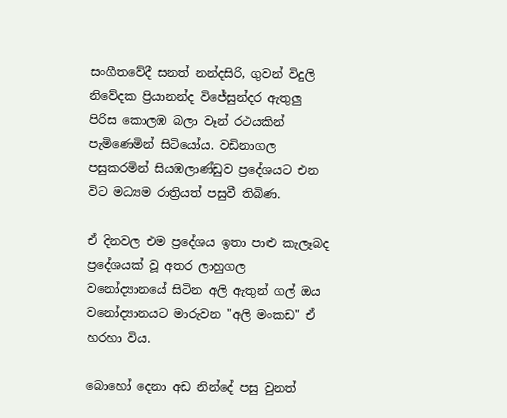සංගීතවේදී සනත් නන්දසිරි, ගුවන් විදුලි නිවේදක ප්‍රියානන්ද විජේසුන්දර ඇතුලු පිරිස කොලඹ බලා වෑන් රථයකින් පැමිණෙමින් සිටියෝය. වඩිනාගල පසුකරමින් සියඹලාණ්ඩුව ප්‍රදේශයට එන විට මධ්‍යම රාත්‍රියත් පසුවී තිබිණ.

ඒ දිනවල එම ප්‍රදේශය ඉතා පාළු කැලෑබද ප්‍රදේශයක් වූ අතර ලාහුගල වනෝද්‍යානයේ සිටින අලි ඇතුන් ගල් ඔය වනෝද්‍යානයට මාරුවන "අලි මංකඩ" ඒ හරහා විය.

බොහෝ දෙනා අඩ නින්දේ පසු වුනත්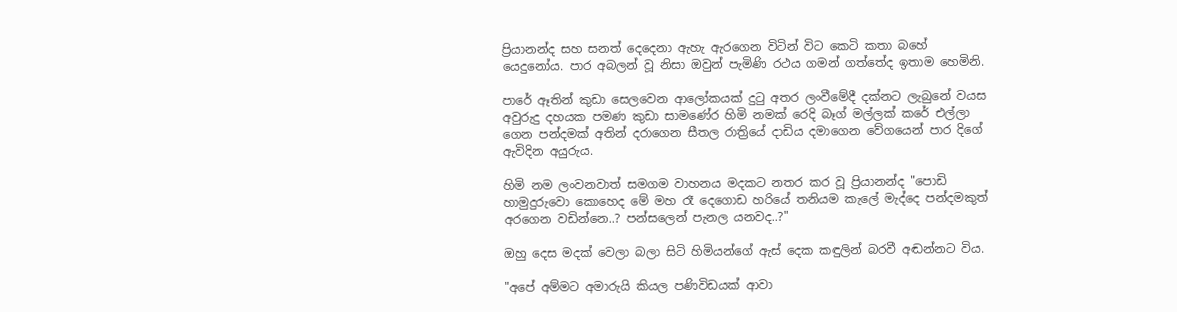ප්‍රියානන්ද සහ සනත් දෙදෙනා ඇහැ ඇරගෙන විටින් විට කෙටි කතා බහේ යෙදුනෝය. පාර අබලන් වූ නිසා ඔවුන් පැමිණි රථය ගමන් ගත්තේද ඉතාම හෙමිනි.

පාරේ ඈතින් කුඩා සෙලවෙන ආලෝකයක් දුටු අතර ලංවීමේදී දක්නට ලැබුනේ වයස අවුරුදු දහයක පමණ කුඩා සාමණේර හිමි නමක් රෙදි බෑග් මල්ලක් කරේ එල්ලා ගෙන පන්දමක් අතින් දරාගෙන සීතල රාත්‍රියේ දාඩිය දමාගෙන වේගයෙන් පාර දිගේ ඇවිදින අයුරුය.

හිමි නම ලංවනවාත් සමගම වාහනය මදකට නතර කර වූ ප්‍රියානන්ද "පොඩි හාමුදුරුවො කොහෙද මේ මහ රෑ දෙගොඩ හරියේ තනියම කැලේ මැද්දෙ පන්දමකුත් අරගෙන වඩින්නෙ..? පන්සලෙන් පැනල යනවද..?"

ඔහු දෙස මදක් වෙලා බලා සිටි හිමියන්ගේ ඇස් දෙක කඳුලින් බරවී අඬන්නට විය.

"අපේ අම්මට අමාරුයි කියල පණිවිඩයක් ආවා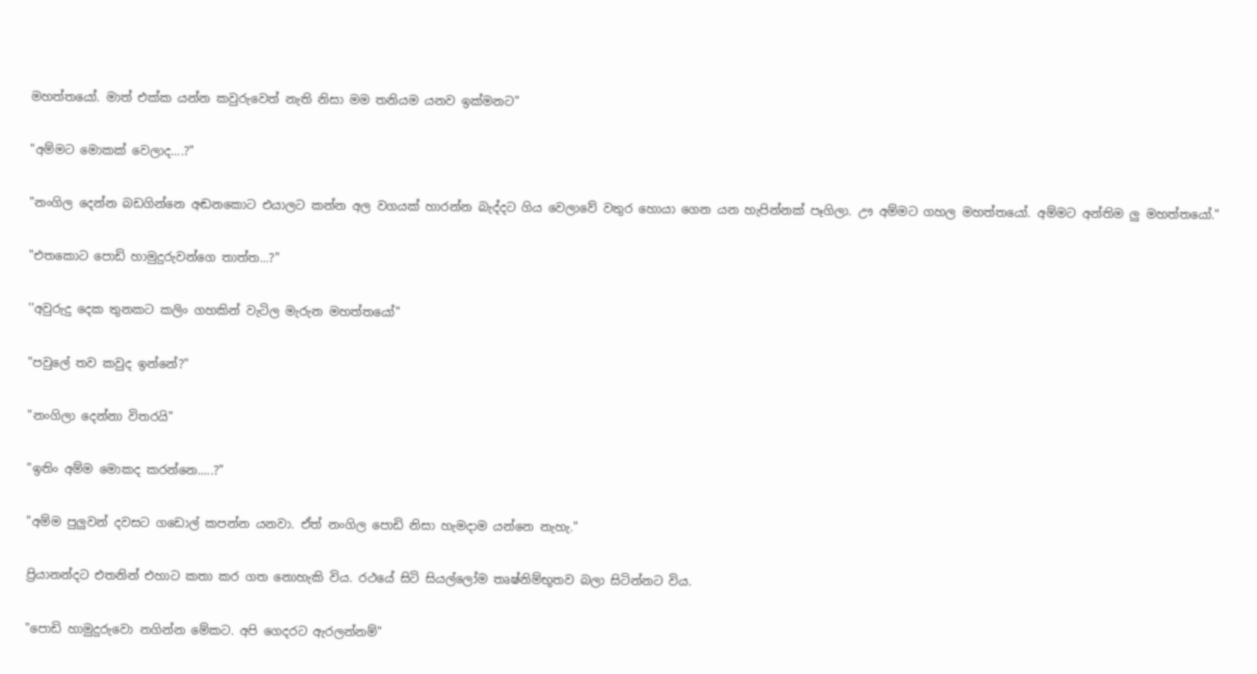මහත්තයෝ. මාත් එක්ක යන්න කවුරුවෙත් නැති නිසා මම තනියම යනව ඉක්මනට"

"අම්මට මොකක් වෙලාද....?"

"නංගිල දෙන්න බඩගින්නෙ අඬනකොට එයාලට කන්න අල වගයක් හාරන්න බැද්දට ගිය වෙලාවේ වතුර හොයා ගෙන යන හැපින්නක් පෑගිලා. ඌ අම්මට ගහල මහත්තයෝ. අම්මට අන්තිම ලු මහත්තයෝ."

"එතකොට පොඩි හාමුදුරුවන්ගෙ තාත්ත...?"

''අවුරුදු දෙක තුනකට කලිං ගහකින් වැටිල මැරුන මහත්තයෝ"

"පවුලේ තව කවුද ඉන්නේ?"

"නංගිලා දෙන්නා විතරයි"

"ඉතිං අම්ම මොකද කරන්නෙ.....?"

"අම්ම පුලුවන් දවසට ගඩොල් කපන්න යනවා. ඒත් නංගිල පොඩි නිසා හැමදාම යන්නෙ නැහැ."

ප්‍රියානන්දට එතනින් එහාට කතා කර ගත නොහැකි විය. රථයේ සිටි සියල්ලෝම තෘෂ්නිම්භූතව බලා සිටින්නට විය.

"පොඩි හාමුදුරුවො නගින්න මේකට. අපි ගෙදරට ඇරලන්නම්"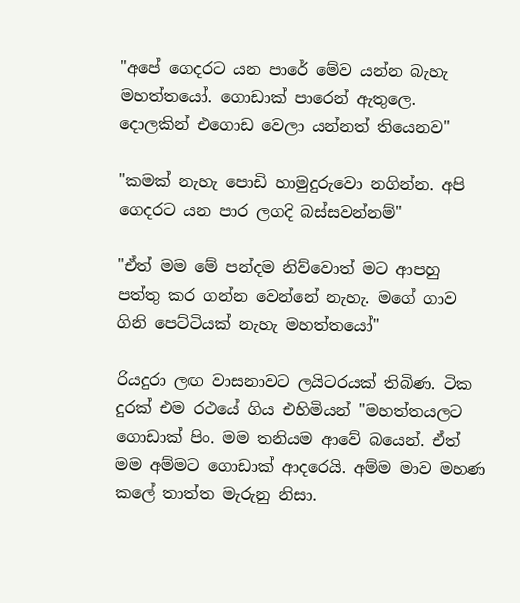"අපේ ගෙදරට යන පාරේ මේව යන්න බැහැ මහත්තයෝ. ගොඩාක් පාරෙන් ඇතුලෙ. දොලකින් එගොඩ වෙලා යන්නත් තියෙනව"

"කමක් නැහැ පොඩි හාමුදුරුවො නගින්න. අපි ගෙදරට යන පාර ලගදි බස්සවන්නම්"

"ඒත් මම මේ පන්දම නිව්වොත් මට ආපහු පත්තු කර ගන්න වෙන්නේ නැහැ. මගේ ගාව ගිනි පෙට්ටියක් නැහැ මහත්තයෝ"

රියදුරා ලඟ වාසනාවට ලයිටරයක් තිබිණ. ටික දුරක් එම රථයේ ගිය එහිමියන් "මහත්තයලට ගොඩාක් පිං. මම තනියම ආවේ බයෙන්. ඒත් මම අම්මට ගොඩාක් ආදරෙයි. අම්ම මාව මහණ කලේ තාත්ත මැරුනු නිසා.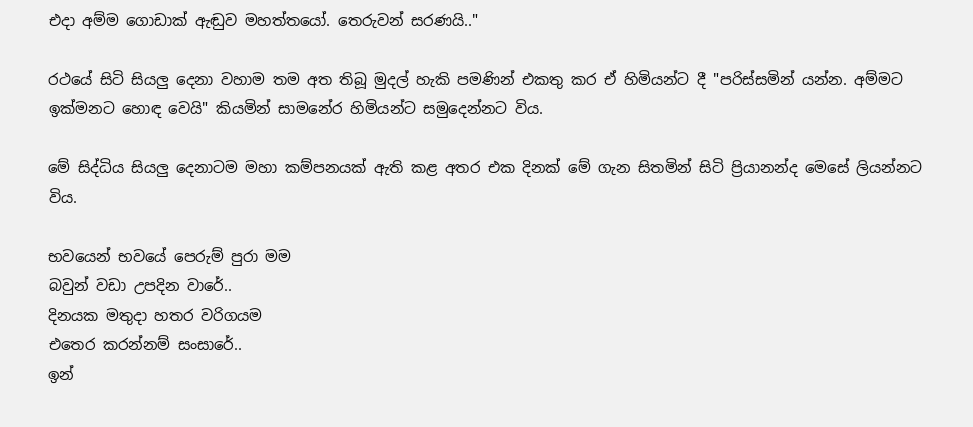එදා අම්ම ගොඩාක් ඇඬුව මහත්තයෝ. තෙරුවන් සරණයි.."

රථයේ සිටි සියලු දෙනා වහාම තම අත තිබූ මුදල් හැකි පමණින් එකතු කර ඒ හිමියන්ට දී "පරිස්සමින් යන්න. අම්මට ඉක්මනට හොඳ වෙයි" කියමින් සාමනේර හිමියන්ට සමුදෙන්නට විය.

මේ සිද්ධිය සියලු දෙනාටම මහා කම්පනයක් ඇති කළ අතර එක දිනක් මේ ගැන සිතමින් සිටි ප්‍රියානන්ද මෙසේ ලියන්නට විය.

භවයෙන් භවයේ පෙරුම් පුරා මම
බවුන් වඩා උපදින වාරේ..
දිනයක මතුදා හතර වරිගයම
එතෙර කරන්නම් සංසාරේ..
ඉන්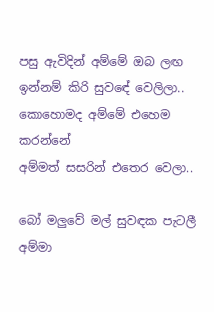පසු ඇවිදින් අම්මේ ඔබ ලඟ
ඉන්නම් කිරි සුවඳේ වෙලිලා..
කොහොමද අම්මේ එහෙම කරන්නේ
අම්මත් සසරින් එතෙර වෙලා..

බෝ මලුවේ මල් සුවඳක පැටලී
අම්මා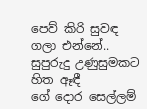පෙව් කිරි සුවඳ ගලා එන්නේ..
සුපුරුදු උණුසුමකට හිත ඈඳී
ගේ දොර සෙල්ලම්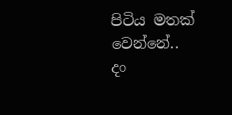පිටිය මතක් වෙන්නේ..
දං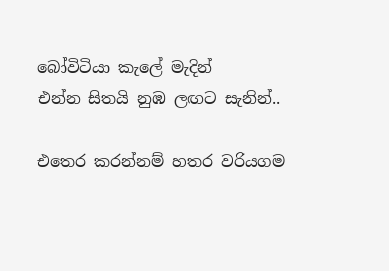බෝවිටියා කැලේ මැදින්
එන්න සිතයි නුඹ ලඟට සැනින්..

එතෙර කරන්නම් හතර වරියගම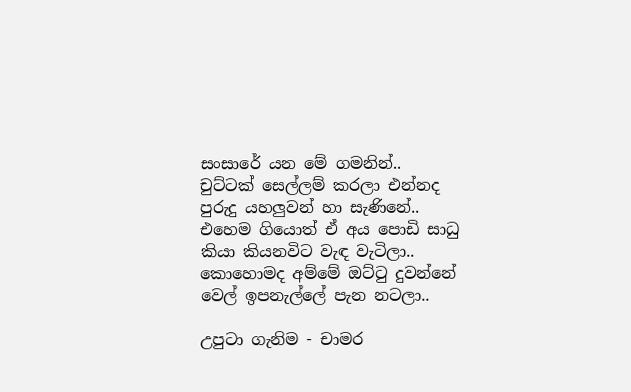සංසාරේ යන මේ ගමනින්..
චුට්ටක් සෙල්ලම් කරලා එන්නද
පුරුදු යහලුවන් හා සැණිනේ..
එහෙම ගියොත් ඒ අය පොඩි සාධු
කියා කියනවිට වැඳ වැටිලා..
කොහොමද අම්මේ ඔට්ටු දුවන්නේ
වෙල් ඉපනැල්ලේ පැන නටලා..

උපුටා ගැනිම - චාමර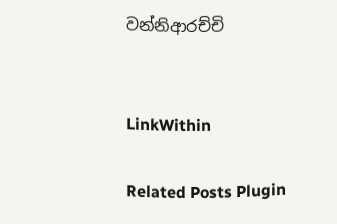වන්නිආරච්චි


LinkWithin

Related Posts Plugin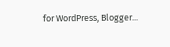for WordPress, Blogger...